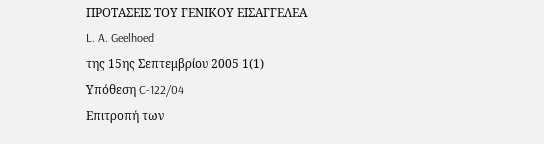ΠΡΟΤΑΣΕΙΣ ΤΟΥ ΓΕΝΙΚΟΥ ΕΙΣΑΓΓΕΛΕΑ
L. A. Geelhoed
της 15ης Σεπτεμβρίου 2005 1(1)
Υπόθεση C-122/04
Επιτροπή των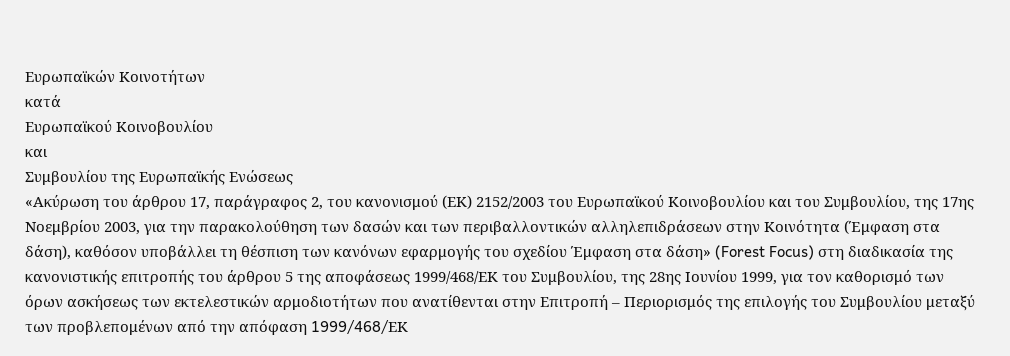Ευρωπαϊκών Κοινοτήτων
κατά
Ευρωπαϊκού Κοινοβουλίου
και
Συμβουλίου της Ευρωπαϊκής Ενώσεως
«Ακύρωση του άρθρου 17, παράγραφος 2, του κανονισμού (ΕΚ) 2152/2003 του Ευρωπαϊκού Κοινοβουλίου και του Συμβουλίου, της 17ης Νοεμβρίου 2003, για την παρακολούθηση των δασών και των περιβαλλοντικών αλληλεπιδράσεων στην Κοινότητα (Έμφαση στα δάση), καθόσον υποβάλλει τη θέσπιση των κανόνων εφαρμογής του σχεδίου Έμφαση στα δάση» (Forest Focus) στη διαδικασία της κανονιστικής επιτροπής του άρθρου 5 της αποφάσεως 1999/468/ΕΚ του Συμβουλίου, της 28ης Ιουνίου 1999, για τον καθορισμό των όρων ασκήσεως των εκτελεστικών αρμοδιοτήτων που ανατίθενται στην Επιτροπή – Περιορισμός της επιλογής του Συμβουλίου μεταξύ των προβλεπομένων από την απόφαση 1999/468/EΚ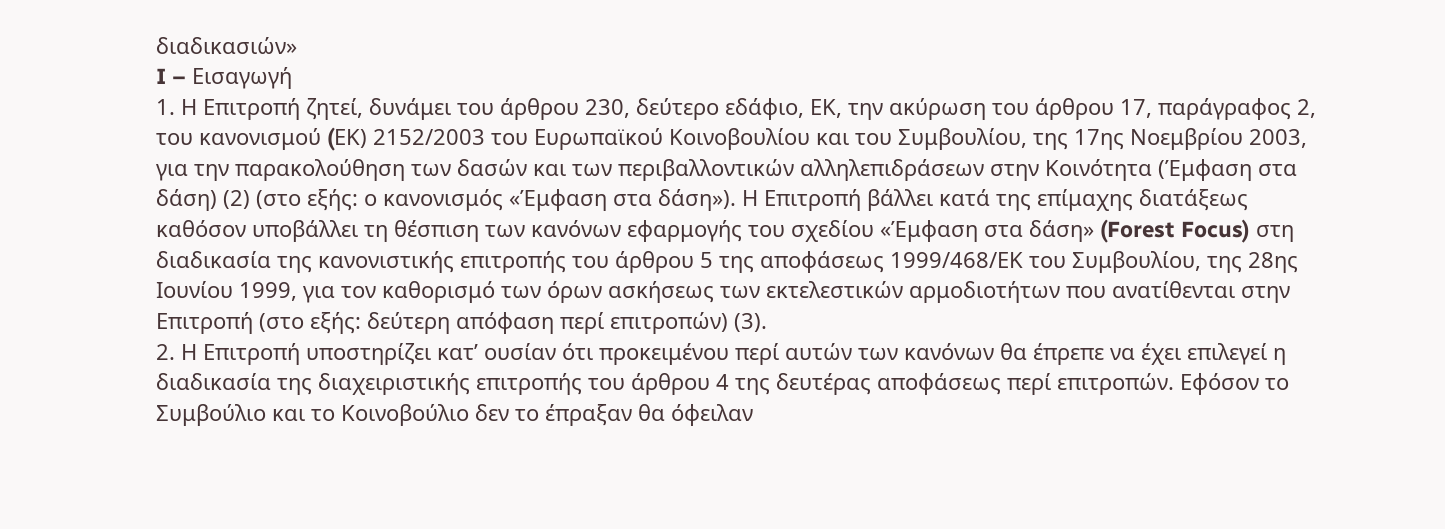διαδικασιών»
I – Εισαγωγή
1. Η Επιτροπή ζητεί, δυνάμει του άρθρου 230, δεύτερο εδάφιο, EΚ, την ακύρωση του άρθρου 17, παράγραφος 2, του κανονισμού (EΚ) 2152/2003 του Ευρωπαϊκού Κοινοβουλίου και του Συμβουλίου, της 17ης Νοεμβρίου 2003, για την παρακολούθηση των δασών και των περιβαλλοντικών αλληλεπιδράσεων στην Κοινότητα (Έμφαση στα δάση) (2) (στο εξής: ο κανονισμός «Έμφαση στα δάση»). Η Επιτροπή βάλλει κατά της επίμαχης διατάξεως καθόσον υποβάλλει τη θέσπιση των κανόνων εφαρμογής του σχεδίου «Έμφαση στα δάση» (Forest Focus) στη διαδικασία της κανονιστικής επιτροπής του άρθρου 5 της αποφάσεως 1999/468/ΕΚ του Συμβουλίου, της 28ης Ιουνίου 1999, για τον καθορισμό των όρων ασκήσεως των εκτελεστικών αρμοδιοτήτων που ανατίθενται στην Επιτροπή (στο εξής: δεύτερη απόφαση περί επιτροπών) (3).
2. Η Επιτροπή υποστηρίζει κατ’ ουσίαν ότι προκειμένου περί αυτών των κανόνων θα έπρεπε να έχει επιλεγεί η διαδικασία της διαχειριστικής επιτροπής του άρθρου 4 της δευτέρας αποφάσεως περί επιτροπών. Εφόσον το Συμβούλιο και το Κοινοβούλιο δεν το έπραξαν θα όφειλαν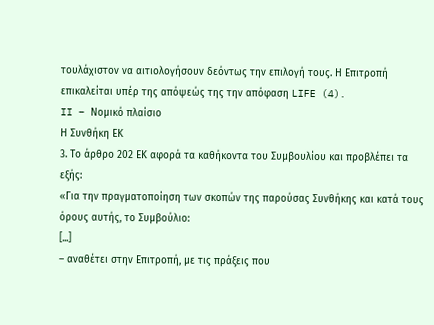τουλάχιστον να αιτιολογήσουν δεόντως την επιλογή τους. Η Επιτροπή επικαλείται υπέρ της απόψεώς της την απόφαση LIFE (4).
II – Νομικό πλαίσιο
Η Συνθήκη ΕΚ
3. Το άρθρο 202 ΕΚ αφορά τα καθήκοντα του Συμβουλίου και προβλέπει τα εξής:
«Για την πραγματοποίηση των σκοπών της παρούσας Συνθήκης και κατά τους όρους αυτής, το Συμβούλιο:
[...]
– αναθέτει στην Επιτροπή, με τις πράξεις που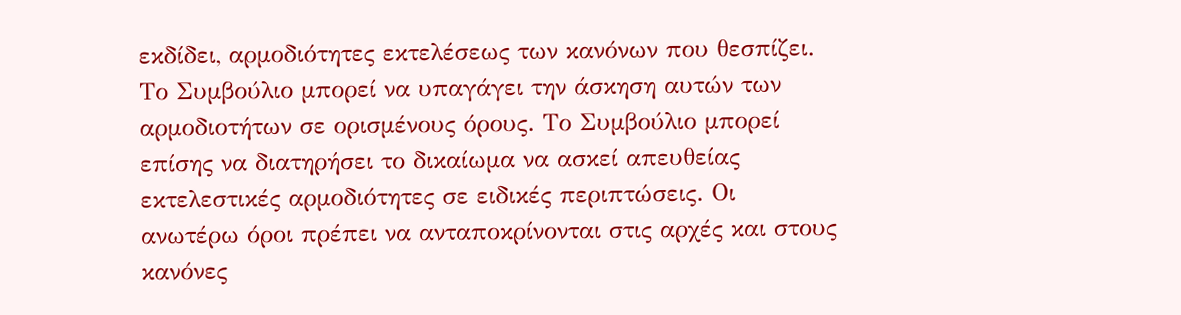εκδίδει, αρμοδιότητες εκτελέσεως των κανόνων που θεσπίζει. Το Συμβούλιο μπορεί να υπαγάγει την άσκηση αυτών των αρμοδιοτήτων σε ορισμένους όρους. Το Συμβούλιο μπορεί επίσης να διατηρήσει το δικαίωμα να ασκεί απευθείας εκτελεστικές αρμοδιότητες σε ειδικές περιπτώσεις. Οι ανωτέρω όροι πρέπει να ανταποκρίνονται στις αρχές και στους κανόνες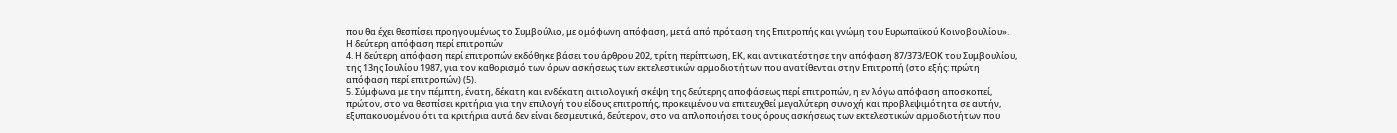που θα έχει θεσπίσει προηγουμένως το Συμβούλιο, με ομόφωνη απόφαση, μετά από πρόταση της Επιτροπής και γνώμη του Ευρωπαϊκού Κοινοβουλίου».
Η δεύτερη απόφαση περί επιτροπών
4. Η δεύτερη απόφαση περί επιτροπών εκδόθηκε βάσει του άρθρου 202, τρίτη περίπτωση, ΕΚ, και αντικατέστησε την απόφαση 87/373/ΕΟΚ του Συμβουλίου, της 13ης Ιουλίου 1987, για τον καθορισμό των όρων ασκήσεως των εκτελεστικών αρμοδιοτήτων που ανατίθενται στην Επιτροπή (στο εξής: πρώτη απόφαση περί επιτροπών) (5).
5. Σύμφωνα με την πέμπτη, ένατη, δέκατη και ενδέκατη αιτιολογική σκέψη της δεύτερης αποφάσεως περί επιτροπών, η εν λόγω απόφαση αποσκοπεί, πρώτον, στο να θεσπίσει κριτήρια για την επιλογή του είδους επιτροπής, προκειμένου να επιτευχθεί μεγαλύτερη συνοχή και προβλεψιμότητα σε αυτήν, εξυπακουομένου ότι τα κριτήρια αυτά δεν είναι δεσμευτικά, δεύτερον, στο να απλοποιήσει τους όρους ασκήσεως των εκτελεστικών αρμοδιοτήτων που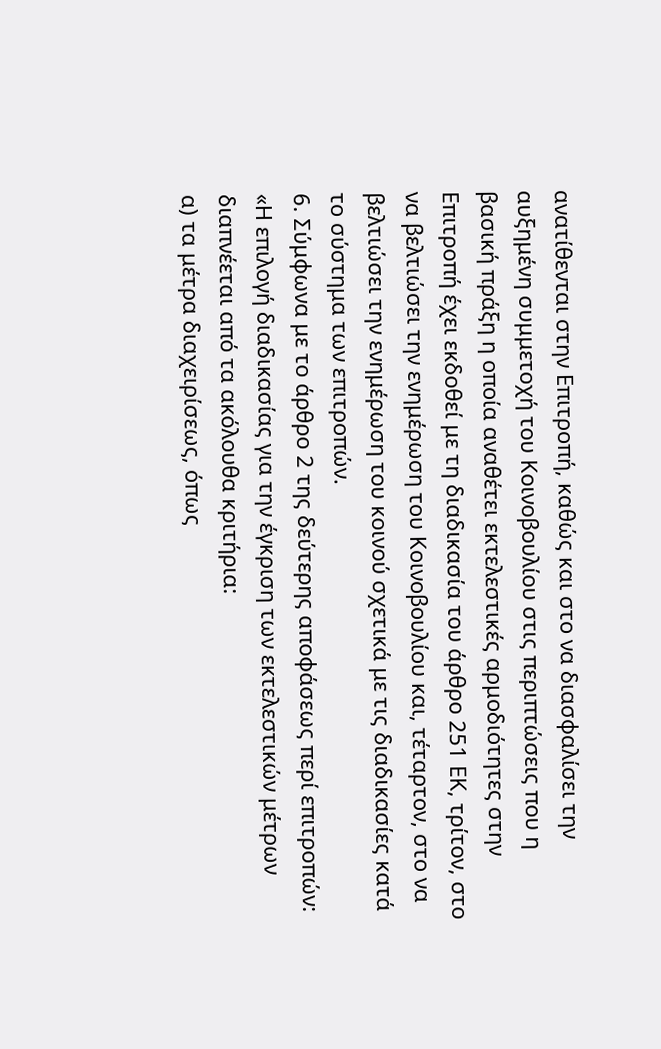ανατίθενται στην Επιτροπή, καθώς και στο να διασφαλίσει την αυξημένη συμμετοχή του Κοινοβουλίου στις περιπτώσεις που η βασική πράξη η οποία αναθέτει εκτελεστικές αρμοδιότητες στην Επιτροπή έχει εκδοθεί με τη διαδικασία του άρθρο 251 ΕΚ, τρίτον, στο να βελτιώσει την ενημέρωση του Κοινοβουλίου και, τέταρτον, στο να βελτιώσει την ενημέρωση του κοινού σχετικά με τις διαδικασίες κατά το σύστημα των επιτροπών.
6. Σύμφωνα με το άρθρο 2 της δεύτερης αποφάσεως περί επιτροπών:
«Η επιλογή διαδικασίας για την έγκριση των εκτελεστικών μέτρων διαπνέεται από τα ακόλουθα κριτήρια:
α) τα μέτρα διαχειρίσεως, όπως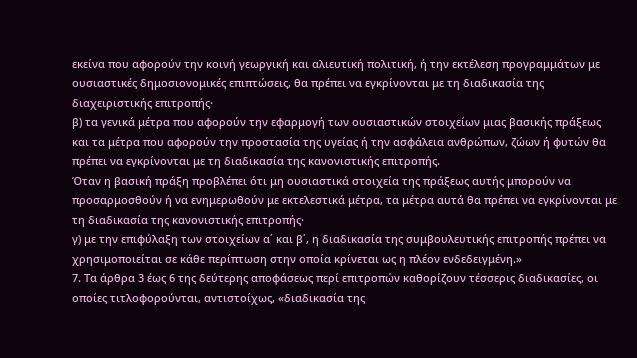εκείνα που αφορούν την κοινή γεωργική και αλιευτική πολιτική, ή την εκτέλεση προγραμμάτων με ουσιαστικές δημοσιονομικές επιπτώσεις, θα πρέπει να εγκρίνονται με τη διαδικασία της διαχειριστικής επιτροπής·
β) τα γενικά μέτρα που αφορούν την εφαρμογή των ουσιαστικών στοιχείων μιας βασικής πράξεως και τα μέτρα που αφορούν την προστασία της υγείας ή την ασφάλεια ανθρώπων, ζώων ή φυτών θα πρέπει να εγκρίνονται με τη διαδικασία της κανονιστικής επιτροπής.
Όταν η βασική πράξη προβλέπει ότι μη ουσιαστικά στοιχεία της πράξεως αυτής μπορούν να προσαρμοσθούν ή να ενημερωθούν με εκτελεστικά μέτρα, τα μέτρα αυτά θα πρέπει να εγκρίνονται με τη διαδικασία της κανονιστικής επιτροπής·
γ) με την επιφύλαξη των στοιχείων α΄ και β΄, η διαδικασία της συμβουλευτικής επιτροπής πρέπει να χρησιμοποιείται σε κάθε περίπτωση στην οποία κρίνεται ως η πλέον ενδεδειγμένη.»
7. Τα άρθρα 3 έως 6 της δεύτερης αποφάσεως περί επιτροπών καθορίζουν τέσσερις διαδικασίες, οι οποίες τιτλοφορούνται, αντιστοίχως, «διαδικασία της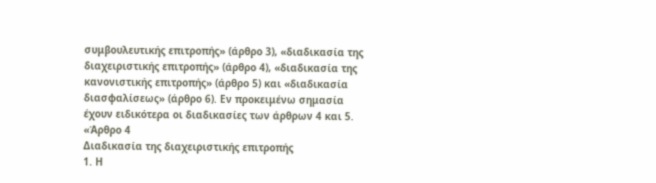συμβουλευτικής επιτροπής» (άρθρο 3), «διαδικασία της διαχειριστικής επιτροπής» (άρθρο 4), «διαδικασία της κανονιστικής επιτροπής» (άρθρο 5) και «διαδικασία διασφαλίσεως» (άρθρο 6). Εν προκειμένω σημασία έχουν ειδικότερα οι διαδικασίες των άρθρων 4 και 5.
«Άρθρο 4
Διαδικασία της διαχειριστικής επιτροπής
1. Η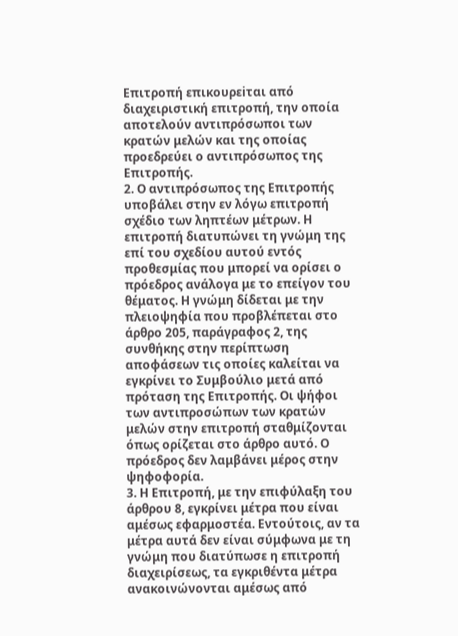Επιτροπή επικουρεiται από διαχειριστική επιτροπή, την οποία αποτελούν αντιπρόσωποι των κρατών μελών και της οποίας προεδρεύει ο αντιπρόσωπος της Επιτροπής.
2. Ο αντιπρόσωπος της Επιτροπής υποβάλει στην εν λόγω επιτροπή σχέδιο των ληπτέων μέτρων. Η επιτροπή διατυπώνει τη γνώμη της επί του σχεδίου αυτού εντός προθεσμίας που μπορεί να ορίσει ο πρόεδρος ανάλογα με το επείγον του θέματος. Η γνώμη δίδεται με την πλειοψηφία που προβλέπεται στο άρθρο 205, παράγραφος 2, της συνθήκης στην περίπτωση αποφάσεων τις οποίες καλείται να εγκρίνει το Συμβούλιο μετά από πρόταση της Επιτροπής. Οι ψήφοι των αντιπροσώπων των κρατών μελών στην επιτροπή σταθμίζονται όπως ορίζεται στο άρθρο αυτό. Ο πρόεδρος δεν λαμβάνει μέρος στην ψηφοφορία.
3. Η Επιτροπή, με την επιφύλαξη του άρθρου 8, εγκρίνει μέτρα που είναι αμέσως εφαρμοστέα. Εντούτοις, αν τα μέτρα αυτά δεν είναι σύμφωνα με τη γνώμη που διατύπωσε η επιτροπή διαχειρίσεως, τα εγκριθέντα μέτρα ανακοινώνονται αμέσως από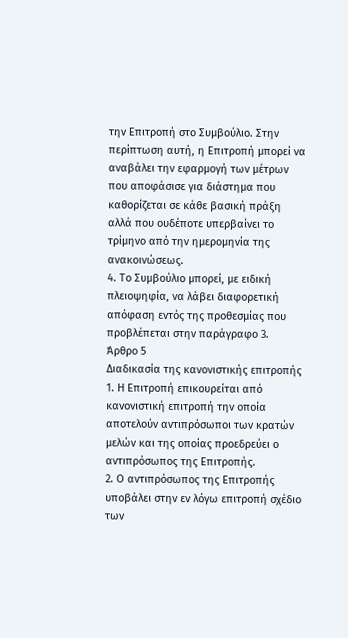την Επιτροπή στο Συμβούλιο. Στην περίπτωση αυτή, η Επιτροπή μπορεί να αναβάλει την εφαρμογή των μέτρων που αποφάσισε για διάστημα που καθορίζεται σε κάθε βασική πράξη αλλά που ουδέποτε υπερβαίνει το τρίμηνο από την ημερομηνία της ανακοινώσεως.
4. Το Συμβούλιο μπορεί, με ειδική πλειοψηφία, να λάβει διαφορετική απόφαση εντός της προθεσμίας που προβλέπεται στην παράγραφο 3.
Άρθρο 5
Διαδικασία της κανονιστικής επιτροπής
1. Η Επιτροπή επικουρείται από κανονιστική επιτροπή την οποία αποτελούν αντιπρόσωποι των κρατών μελών και της οποίας προεδρεύει ο αντιπρόσωπος της Επιτροπής.
2. Ο αντιπρόσωπος της Επιτροπής υποβάλει στην εν λόγω επιτροπή σχέδιο των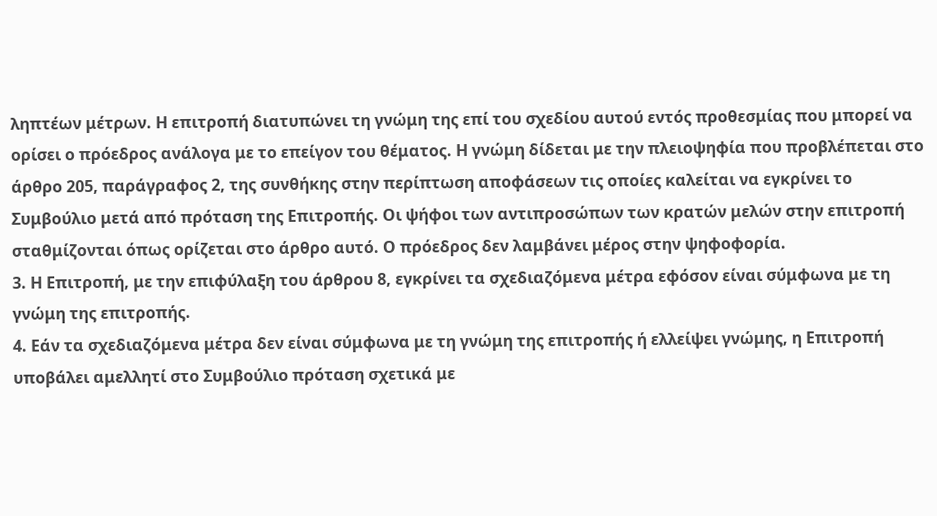ληπτέων μέτρων. Η επιτροπή διατυπώνει τη γνώμη της επί του σχεδίου αυτού εντός προθεσμίας που μπορεί να ορίσει ο πρόεδρος ανάλογα με το επείγον του θέματος. Η γνώμη δίδεται με την πλειοψηφία που προβλέπεται στο άρθρο 205, παράγραφος 2, της συνθήκης στην περίπτωση αποφάσεων τις οποίες καλείται να εγκρίνει το Συμβούλιο μετά από πρόταση της Επιτροπής. Οι ψήφοι των αντιπροσώπων των κρατών μελών στην επιτροπή σταθμίζονται όπως ορίζεται στο άρθρο αυτό. Ο πρόεδρος δεν λαμβάνει μέρος στην ψηφοφορία.
3. Η Επιτροπή, με την επιφύλαξη του άρθρου 8, εγκρίνει τα σχεδιαζόμενα μέτρα εφόσον είναι σύμφωνα με τη γνώμη της επιτροπής.
4. Εάν τα σχεδιαζόμενα μέτρα δεν είναι σύμφωνα με τη γνώμη της επιτροπής ή ελλείψει γνώμης, η Επιτροπή υποβάλει αμελλητί στο Συμβούλιο πρόταση σχετικά με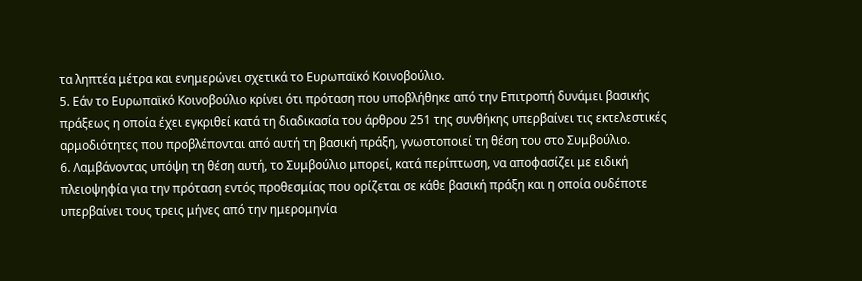τα ληπτέα μέτρα και ενημερώνει σχετικά το Ευρωπαϊκό Κοινοβούλιο.
5. Εάν το Ευρωπαϊκό Κοινοβούλιο κρίνει ότι πρόταση που υποβλήθηκε από την Επιτροπή δυνάμει βασικής πράξεως η οποία έχει εγκριθεί κατά τη διαδικασία του άρθρου 251 της συνθήκης υπερβαίνει τις εκτελεστικές αρμοδιότητες που προβλέπονται από αυτή τη βασική πράξη, γνωστοποιεί τη θέση του στο Συμβούλιο.
6. Λαμβάνοντας υπόψη τη θέση αυτή, το Συμβούλιο μπορεί, κατά περίπτωση, να αποφασίζει με ειδική πλειοψηφία για την πρόταση εντός προθεσμίας που ορίζεται σε κάθε βασική πράξη και η οποία ουδέποτε υπερβαίνει τους τρεις μήνες από την ημερομηνία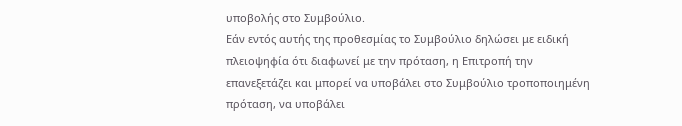υποβολής στο Συμβούλιο.
Εάν εντός αυτής της προθεσμίας το Συμβούλιο δηλώσει με ειδική πλειοψηφία ότι διαφωνεί με την πρόταση, η Επιτροπή την επανεξετάζει και μπορεί να υποβάλει στο Συμβούλιο τροποποιημένη πρόταση, να υποβάλει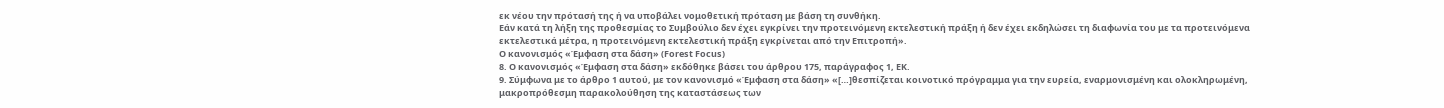εκ νέου την πρότασή της ή να υποβάλει νομοθετική πρόταση με βάση τη συνθήκη.
Εάν κατά τη λήξη της προθεσμίας το Συμβούλιο δεν έχει εγκρίνει την προτεινόμενη εκτελεστική πράξη ή δεν έχει εκδηλώσει τη διαφωνία του με τα προτεινόμενα εκτελεστικά μέτρα, η προτεινόμενη εκτελεστική πράξη εγκρίνεται από την Επιτροπή».
Ο κανονισμός «Έμφαση στα δάση» (Forest Focus)
8. Ο κανονισμός «Έμφαση στα δάση» εκδόθηκε βάσει του άρθρου 175, παράγραφος 1, ΕΚ.
9. Σύμφωνα με το άρθρο 1 αυτού, με τον κανονισμό «Έμφαση στα δάση» «[…]θεσπίζεται κοινοτικό πρόγραμμα για την ευρεία, εναρμονισμένη και ολοκληρωμένη, μακροπρόθεσμη παρακολούθηση της καταστάσεως των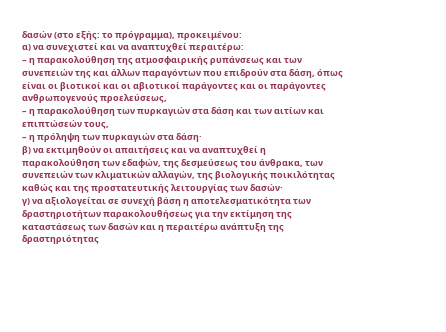δασών (στο εξής: το πρόγραμμα), προκειμένου:
α) να συνεχιστεί και να αναπτυχθεί περαιτέρω:
– η παρακολούθηση της ατμοσφαιρικής ρυπάνσεως και των συνεπειών της και άλλων παραγόντων που επιδρούν στα δάση, όπως είναι οι βιοτικοί και οι αβιοτικοί παράγοντες και οι παράγοντες ανθρωπογενούς προελεύσεως,
– η παρακολούθηση των πυρκαγιών στα δάση και των αιτίων και επιπτώσεών τους,
– η πρόληψη των πυρκαγιών στα δάση·
β) να εκτιμηθούν οι απαιτήσεις και να αναπτυχθεί η παρακολούθηση των εδαφών, της δεσμεύσεως του άνθρακα, των συνεπειών των κλιματικών αλλαγών, της βιολογικής ποικιλότητας καθώς και της προστατευτικής λειτουργίας των δασών·
γ) να αξιολογείται σε συνεχή βάση η αποτελεσματικότητα των δραστηριοτήτων παρακολουθήσεως για την εκτίμηση της καταστάσεως των δασών και η περαιτέρω ανάπτυξη της δραστηριότητας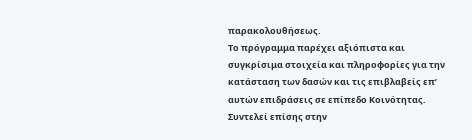παρακολουθήσεως.
Το πρόγραμμα παρέχει αξιόπιστα και συγκρίσιμα στοιχεία και πληροφορίες για την κατάσταση των δασών και τις επιβλαβείς επ’ αυτών επιδράσεις σε επίπεδο Κοινότητας. Συντελεί επίσης στην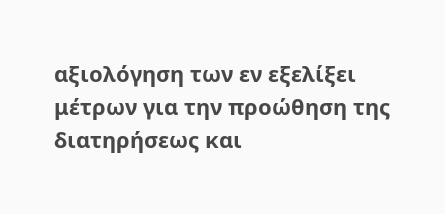αξιολόγηση των εν εξελίξει μέτρων για την προώθηση της διατηρήσεως και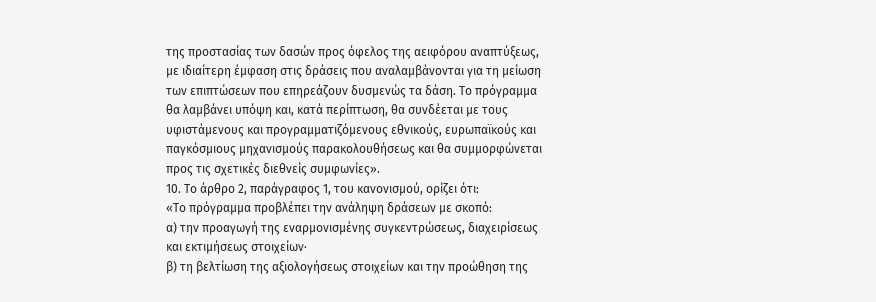της προστασίας των δασών προς όφελος της αειφόρου αναπτύξεως, με ιδιαίτερη έμφαση στις δράσεις που αναλαμβάνονται για τη μείωση των επιπτώσεων που επηρεάζουν δυσμενώς τα δάση. Το πρόγραμμα θα λαμβάνει υπόψη και, κατά περίπτωση, θα συνδέεται με τους υφιστάμενους και προγραμματιζόμενους εθνικούς, ευρωπαϊκούς και παγκόσμιους μηχανισμούς παρακολουθήσεως και θα συμμορφώνεται προς τις σχετικές διεθνείς συμφωνίες».
10. Το άρθρο 2, παράγραφος 1, του κανονισμού, ορίζει ότι:
«Το πρόγραμμα προβλέπει την ανάληψη δράσεων με σκοπό:
α) την προαγωγή της εναρμονισμένης συγκεντρώσεως, διαχειρίσεως και εκτιμήσεως στοιχείων·
β) τη βελτίωση της αξιολογήσεως στοιχείων και την προώθηση της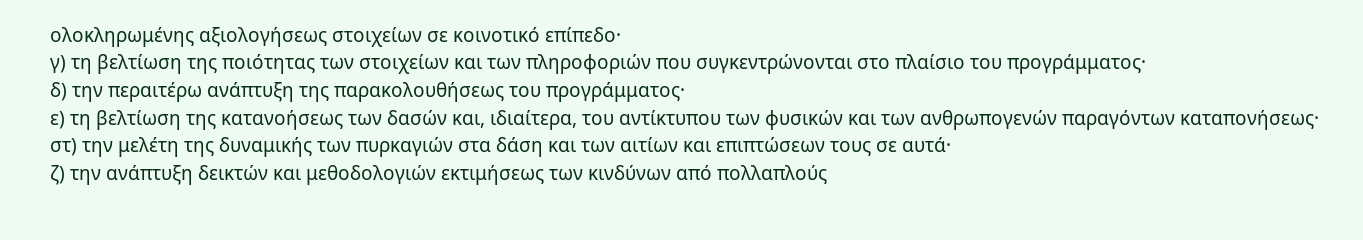ολοκληρωμένης αξιολογήσεως στοιχείων σε κοινοτικό επίπεδο·
γ) τη βελτίωση της ποιότητας των στοιχείων και των πληροφοριών που συγκεντρώνονται στο πλαίσιο του προγράμματος·
δ) την περαιτέρω ανάπτυξη της παρακολουθήσεως του προγράμματος·
ε) τη βελτίωση της κατανοήσεως των δασών και, ιδιαίτερα, του αντίκτυπου των φυσικών και των ανθρωπογενών παραγόντων καταπονήσεως·
στ) την μελέτη της δυναμικής των πυρκαγιών στα δάση και των αιτίων και επιπτώσεων τους σε αυτά·
ζ) την ανάπτυξη δεικτών και μεθοδολογιών εκτιμήσεως των κινδύνων από πολλαπλούς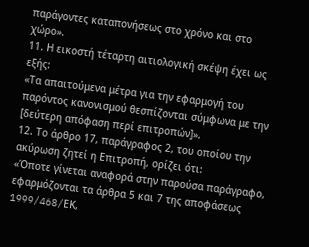παράγοντες καταπονήσεως στο χρόνο και στο χώρο».
11. Η εικοστή τέταρτη αιτιολογική σκέψη έχει ως εξής:
«Τα απαιτούμενα μέτρα για την εφαρμογή του παρόντος κανονισμού θεσπίζονται σύμφωνα με την [δεύτερη απόφαση περί επιτροπών]».
12. Το άρθρο 17, παράγραφος 2, του οποίου την ακύρωση ζητεί η Επιτροπή, ορίζει ότι:
«Όποτε γίνεται αναφορά στην παρούσα παράγραφο, εφαρμόζονται τα άρθρα 5 και 7 της αποφάσεως 1999/468/EΚ,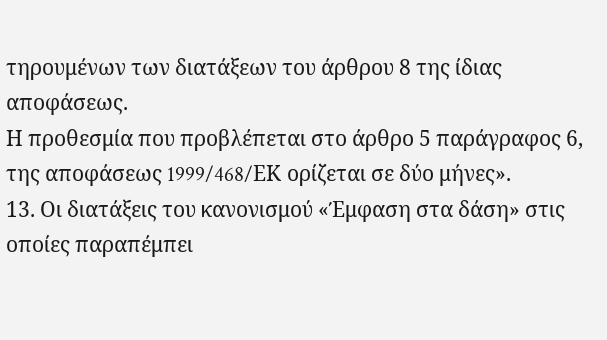τηρουμένων των διατάξεων του άρθρου 8 της ίδιας αποφάσεως.
Η προθεσμία που προβλέπεται στο άρθρο 5 παράγραφος 6, της αποφάσεως 1999/468/EΚ ορίζεται σε δύο μήνες».
13. Οι διατάξεις του κανονισμού «Έμφαση στα δάση» στις οποίες παραπέμπει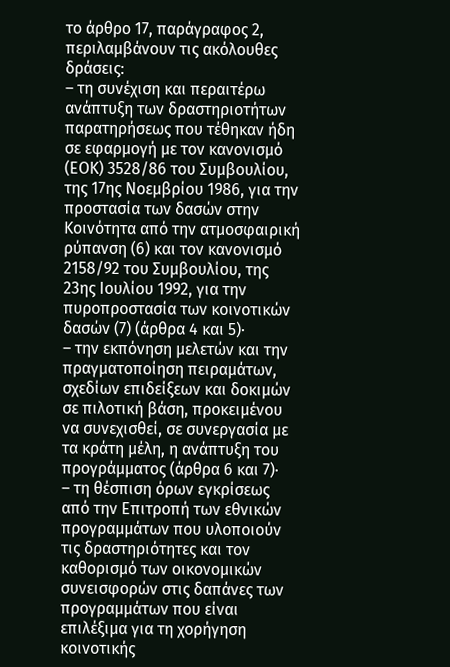το άρθρο 17, παράγραφος 2, περιλαμβάνουν τις ακόλουθες δράσεις:
– τη συνέχιση και περαιτέρω ανάπτυξη των δραστηριοτήτων παρατηρήσεως που τέθηκαν ήδη σε εφαρμογή με τον κανονισμό (ΕΟΚ) 3528/86 του Συμβουλίου, της 17ης Νοεμβρίου 1986, για την προστασία των δασών στην Κοινότητα από την ατμοσφαιρική ρύπανση (6) και τον κανονισμό 2158/92 του Συμβουλίου, της 23ης Ιουλίου 1992, για την πυροπροστασία των κοινοτικών δασών (7) (άρθρα 4 και 5)·
– την εκπόνηση μελετών και την πραγματοποίηση πειραμάτων, σχεδίων επιδείξεων και δοκιμών σε πιλοτική βάση, προκειμένου να συνεχισθεί, σε συνεργασία με τα κράτη μέλη, η ανάπτυξη του προγράμματος (άρθρα 6 και 7)·
– τη θέσπιση όρων εγκρίσεως από την Επιτροπή των εθνικών προγραμμάτων που υλοποιούν τις δραστηριότητες και τον καθορισμό των οικονομικών συνεισφορών στις δαπάνες των προγραμμάτων που είναι επιλέξιμα για τη χορήγηση κοινοτικής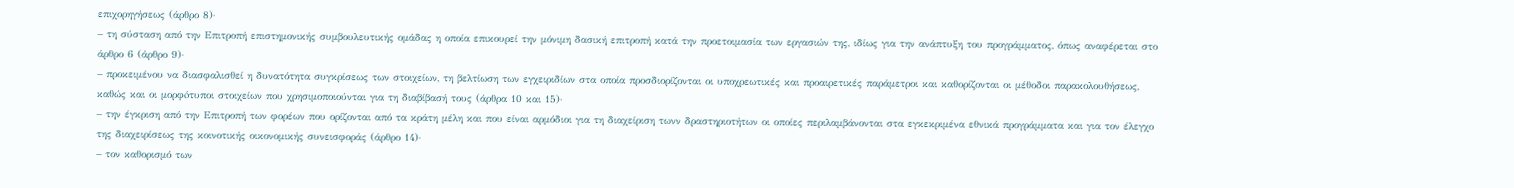επιχορηγήσεως (άρθρο 8)·
– τη σύσταση από την Επιτροπή επιστημονικής συμβουλευτικής ομάδας η οποία επικουρεί την μόνιμη δασική επιτροπή κατά την προετοιμασία των εργασιών της, ιδίως για την ανάπτυξη του προγράμματος, όπως αναφέρεται στο άρθρο 6 (άρθρο 9)·
– προκειμένου να διασφαλισθεί η δυνατότητα συγκρίσεως των στοιχείων, τη βελτίωση των εγχειριδίων στα οποία προσδιορίζονται οι υποχρεωτικές και προαιρετικές παράμετροι και καθορίζονται οι μέθοδοι παρακολουθήσεως, καθώς και οι μορφóτυποι στοιχείων που χρησιμοποιούνται για τη διαβίβασή τους (άρθρα 10 και 15)·
– την έγκριση από την Επιτροπή των φορέων που ορίζονται από τα κράτη μέλη και που είναι αρμόδιοι για τη διαχείριση τωνν δραστηριοτήτων οι οποίες περιλαμβάνονται στα εγκεκριμένα εθνικά προγράμματα και για τον έλεγχο της διαχειρίσεως της κοινοτικής οικονομικής συνεισφοράς (άρθρο 14)·
– τον καθορισμό των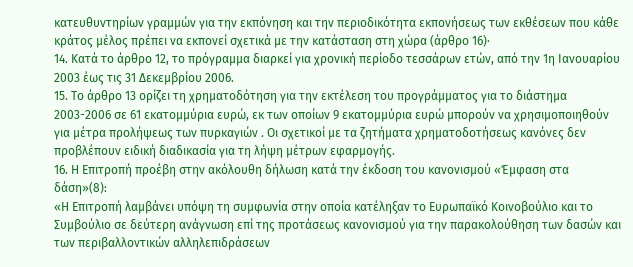κατευθυντηρίων γραμμών για την εκπόνηση και την περιοδικότητα εκπονήσεως των εκθέσεων που κάθε κράτος μέλος πρέπει να εκπονεί σχετικά με την κατάσταση στη χώρα (άρθρο 16)·
14. Κατά το άρθρο 12, το πρόγραμμα διαρκεί για χρονική περίοδο τεσσάρων ετών, από την 1η Ιανουαρίου 2003 έως τις 31 Δεκεμβρίου 2006.
15. Το άρθρο 13 ορίζει τη χρηματοδότηση για την εκτέλεση του προγράμματος για το διάστημα 2003-2006 σε 61 εκατομμύρια ευρώ, εκ των οποίων 9 εκατομμύρια ευρώ μπορούν να χρησιμοποιηθούν για μέτρα προλήψεως των πυρκαγιών . Οι σχετικοί με τα ζητήματα χρηματοδοτήσεως κανόνες δεν προβλέπουν ειδική διαδικασία για τη λήψη μέτρων εφαρμογής.
16. Η Επιτροπή προέβη στην ακόλουθη δήλωση κατά την έκδοση του κανονισμού «Έμφαση στα δάση»(8):
«Η Επιτροπή λαμβάνει υπόψη τη συμφωνία στην οποία κατέληξαν το Ευρωπαϊκό Κοινοβούλιο και το Συμβούλιο σε δεύτερη ανάγνωση επί της προτάσεως κανονισμού για την παρακολούθηση των δασών και των περιβαλλοντικών αλληλεπιδράσεων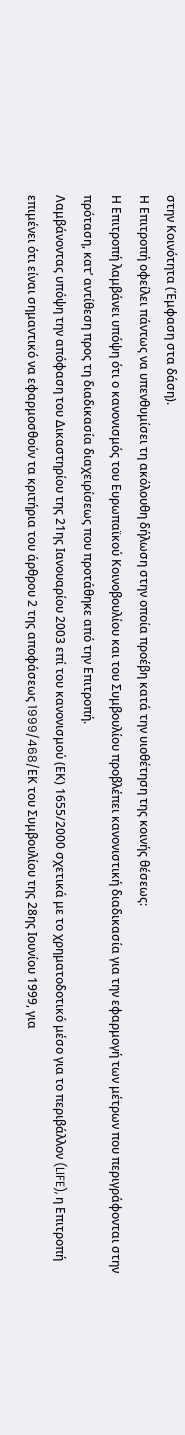στην Κοινότητα (Έμφαση στα δάση).
Η Επιτροπή οφείλει πάντως να υπενθυμίσει τη ακόλουθη δήλωση στην οποία προέβη κατά την υιοθέτηση της κοινής θέσεως:
Η Επιτροπή λαμβάνει υπόψη ότι ο κανονισμός του Ευρωπαϊκού Κοινοβουλίου και του Συμβουλίου προβλέπει κανονιστική διαδικασία για την εφαρμογή των μέτρων που περιγράφονται στην πρόταση, κατ’ αντίθεση προς τη διαδικασία διαχειρίσεως που προτάθηκε από την Επιτροπή.
Λαμβάνοντας υπόψη την απόφαση του Δικαστηρίου της 21ης Ιανουαρίου 2003 επί του κανονισμού (ΕΚ) 1655/2000 σχετικά με το χρηματοδοτικό μέσο για το περιβάλλον (LIFE), η Επιτροπή επιμένει ότι είναι σημαντικό να εφαρμοσθούν τα κριτήρια του άρθρου 2 της αποφάσεως 1999/468/EΚ του Συμβουλίου της 28ης Ιουνίου 1999, για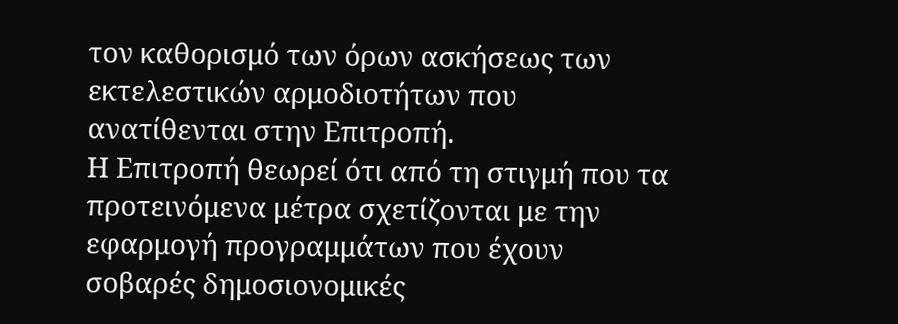τον καθορισμό των όρων ασκήσεως των εκτελεστικών αρμοδιοτήτων που ανατίθενται στην Επιτροπή.
Η Επιτροπή θεωρεί ότι από τη στιγμή που τα προτεινόμενα μέτρα σχετίζονται με την εφαρμογή προγραμμάτων που έχουν σοβαρές δημοσιονομικές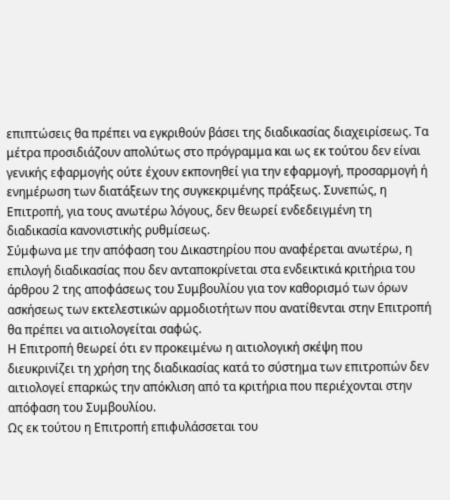επιπτώσεις θα πρέπει να εγκριθούν βάσει της διαδικασίας διαχειρίσεως. Τα μέτρα προσιδιάζουν απολύτως στο πρόγραμμα και ως εκ τούτου δεν είναι γενικής εφαρμογής ούτε έχουν εκπονηθεί για την εφαρμογή, προσαρμογή ή ενημέρωση των διατάξεων της συγκεκριμένης πράξεως. Συνεπώς, η Επιτροπή, για τους ανωτέρω λόγους, δεν θεωρεί ενδεδειγμένη τη διαδικασία κανονιστικής ρυθμίσεως.
Σύμφωνα με την απόφαση του Δικαστηρίου που αναφέρεται ανωτέρω, η επιλογή διαδικασίας που δεν ανταποκρίνεται στα ενδεικτικά κριτήρια του άρθρου 2 της αποφάσεως του Συμβουλίου για τον καθορισμό των όρων ασκήσεως των εκτελεστικών αρμοδιοτήτων που ανατίθενται στην Επιτροπή θα πρέπει να αιτιολογείται σαφώς.
Η Επιτροπή θεωρεί ότι εν προκειμένω η αιτιολογική σκέψη που διευκρινίζει τη χρήση της διαδικασίας κατά το σύστημα των επιτροπών δεν αιτιολογεί επαρκώς την απόκλιση από τα κριτήρια που περιέχονται στην απόφαση του Συμβουλίου.
Ως εκ τούτου η Επιτροπή επιφυλάσσεται του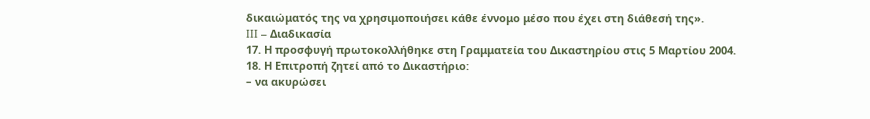δικαιώματός της να χρησιμοποιήσει κάθε έννομο μέσο που έχει στη διάθεσή της».
III – Διαδικασία
17. Η προσφυγή πρωτοκολλήθηκε στη Γραμματεία του Δικαστηρίου στις 5 Μαρτίου 2004.
18. Η Επιτροπή ζητεί από το Δικαστήριο:
– να ακυρώσει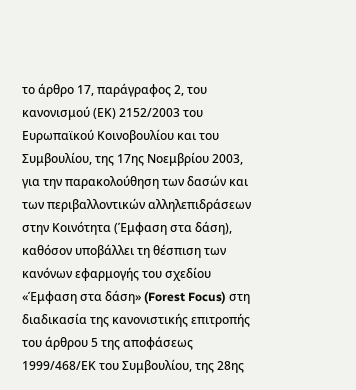το άρθρο 17, παράγραφος 2, του κανονισμού (ΕΚ) 2152/2003 του Ευρωπαϊκού Κοινοβουλίου και του Συμβουλίου, της 17ης Νοεμβρίου 2003, για την παρακολούθηση των δασών και των περιβαλλοντικών αλληλεπιδράσεων στην Κοινότητα (Έμφαση στα δάση), καθόσον υποβάλλει τη θέσπιση των κανόνων εφαρμογής του σχεδίου «Έμφαση στα δάση» (Forest Focus) στη διαδικασία της κανονιστικής επιτροπής του άρθρου 5 της αποφάσεως 1999/468/ΕΚ του Συμβουλίου, της 28ης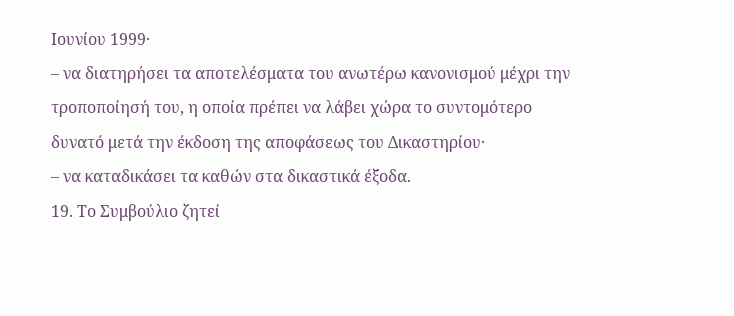Ιουνίου 1999·
– να διατηρήσει τα αποτελέσματα του ανωτέρω κανονισμού μέχρι την τροποποίησή του, η οποία πρέπει να λάβει χώρα το συντομότερο δυνατό μετά την έκδοση της αποφάσεως του Δικαστηρίου·
– να καταδικάσει τα καθών στα δικαστικά έξοδα.
19. Το Συμβούλιο ζητεί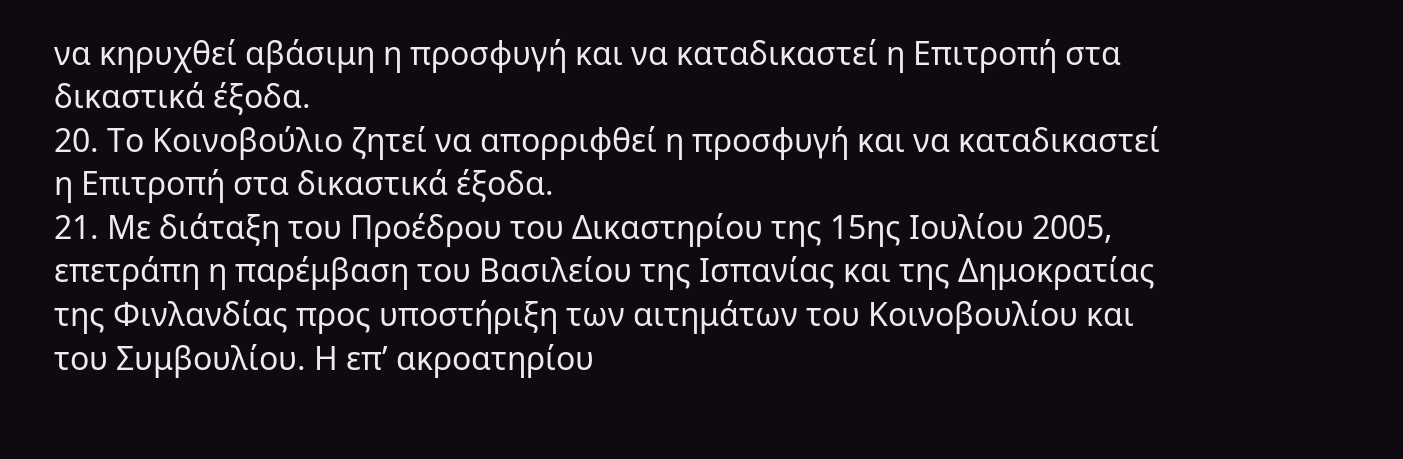να κηρυχθεί αβάσιμη η προσφυγή και να καταδικαστεί η Επιτροπή στα δικαστικά έξοδα.
20. Το Κοινοβούλιο ζητεί να απορριφθεί η προσφυγή και να καταδικαστεί η Επιτροπή στα δικαστικά έξοδα.
21. Με διάταξη του Προέδρου του Δικαστηρίου της 15ης Ιουλίου 2005, επετράπη η παρέμβαση του Βασιλείου της Ισπανίας και της Δημοκρατίας της Φινλανδίας προς υποστήριξη των αιτημάτων του Κοινοβουλίου και του Συμβουλίου. Η επ’ ακροατηρίου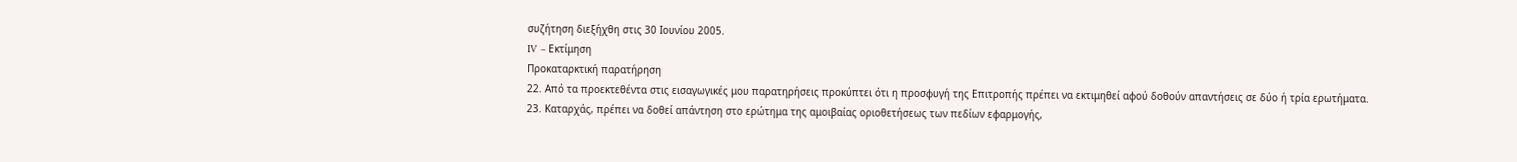συζήτηση διεξήχθη στις 30 Ιουνίου 2005.
IV – Εκτίμηση
Προκαταρκτική παρατήρηση
22. Από τα προεκτεθέντα στις εισαγωγικές μου παρατηρήσεις προκύπτει ότι η προσφυγή της Επιτροπής πρέπει να εκτιμηθεί αφού δοθούν απαντήσεις σε δύο ή τρία ερωτήματα.
23. Καταρχάς, πρέπει να δοθεί απάντηση στο ερώτημα της αμοιβαίας οριοθετήσεως των πεδίων εφαρμογής,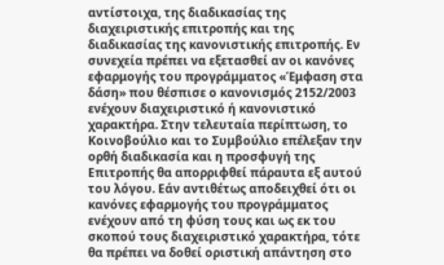αντίστοιχα, της διαδικασίας της διαχειριστικής επιτροπής και της διαδικασίας της κανονιστικής επιτροπής. Εν συνεχεία πρέπει να εξετασθεί αν οι κανόνες εφαρμογής του προγράμματος «Έμφαση στα δάση» που θέσπισε ο κανονισμός 2152/2003 ενέχουν διαχειριστικό ή κανονιστικό χαρακτήρα. Στην τελευταία περίπτωση, το Κοινοβούλιο και το Συμβούλιο επέλεξαν την ορθή διαδικασία και η προσφυγή της Επιτροπής θα απορριφθεί πάραυτα εξ αυτού του λόγου. Εάν αντιθέτως αποδειχθεί ότι οι κανόνες εφαρμογής του προγράμματος ενέχουν από τη φύση τους και ως εκ του σκοπού τους διαχειριστικό χαρακτήρα, τότε θα πρέπει να δοθεί οριστική απάντηση στο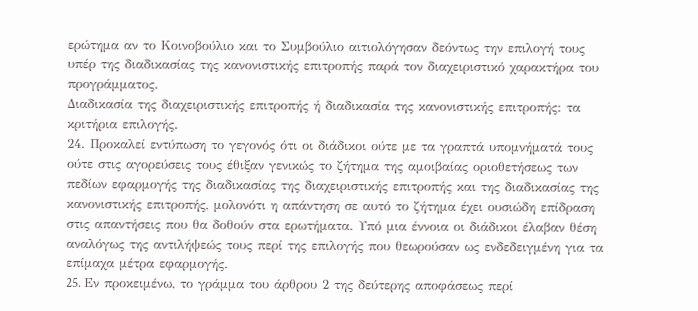ερώτημα αν το Κοινοβούλιο και το Συμβούλιο αιτιολόγησαν δεόντως την επιλογή τους υπέρ της διαδικασίας της κανονιστικής επιτροπής παρά τον διαχειριστικό χαρακτήρα του προγράμματος.
Διαδικασία της διαχειριστικής επιτροπής ή διαδικασία της κανονιστικής επιτροπής: τα κριτήρια επιλογής.
24. Προκαλεί εντύπωση το γεγονός ότι οι διάδικοι ούτε με τα γραπτά υπομνήματά τους ούτε στις αγορεύσεις τους έθιξαν γενικώς το ζήτημα της αμοιβαίας οριοθετήσεως των πεδίων εφαρμογής της διαδικασίας της διαχειριστικής επιτροπής και της διαδικασίας της κανονιστικής επιτροπής, μολονότι η απάντηση σε αυτό το ζήτημα έχει ουσιώδη επίδραση στις απαντήσεις που θα δοθούν στα ερωτήματα. Υπό μια έννοια οι διάδικοι έλαβαν θέση αναλόγως της αντιλήψεώς τους περί της επιλογής που θεωρούσαν ως ενδεδειγμένη για τα επίμαχα μέτρα εφαρμογής.
25. Eν προκειμένω, το γράμμα του άρθρου 2 της δεύτερης αποφάσεως περί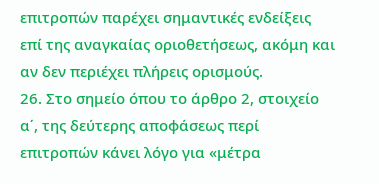επιτροπών παρέχει σημαντικές ενδείξεις επί της αναγκαίας οριοθετήσεως, ακόμη και αν δεν περιέχει πλήρεις ορισμούς.
26. Στο σημείο όπου το άρθρο 2, στοιχείο α΄, της δεύτερης αποφάσεως περί επιτροπών κάνει λόγο για «μέτρα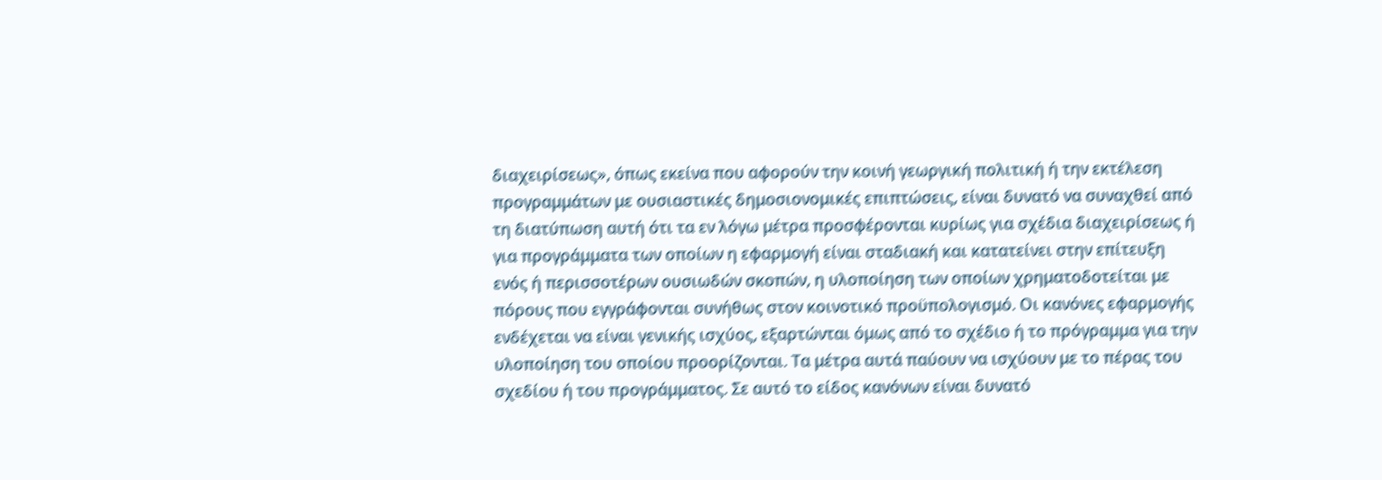διαχειρίσεως», όπως εκείνα που αφορούν την κοινή γεωργική πολιτική ή την εκτέλεση προγραμμάτων με ουσιαστικές δημοσιονομικές επιπτώσεις, είναι δυνατό να συναχθεί από τη διατύπωση αυτή ότι τα εν λόγω μέτρα προσφέρονται κυρίως για σχέδια διαχειρίσεως ή για προγράμματα των οποίων η εφαρμογή είναι σταδιακή και κατατείνει στην επίτευξη ενός ή περισσοτέρων ουσιωδών σκοπών, η υλοποίηση των οποίων χρηματοδοτείται με πόρους που εγγράφονται συνήθως στον κοινοτικό προϋπολογισμό. Οι κανόνες εφαρμογής ενδέχεται να είναι γενικής ισχύος, εξαρτώνται όμως από το σχέδιο ή το πρόγραμμα για την υλοποίηση του οποίου προορίζονται. Τα μέτρα αυτά παύουν να ισχύουν με το πέρας του σχεδίου ή του προγράμματος. Σε αυτό το είδος κανόνων είναι δυνατό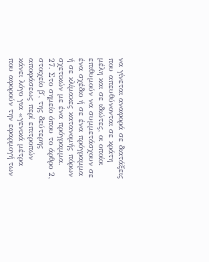να γίνεται αναφορά σε διατάξεις που απευθύνονται σε κράτη μέλη και σε ιδιώτες, οι οποίοι επιθυμούν να συμμετάσχουν σε ένα σχέδιο ή σε ένα πρόγραμμα ή σε κλίμακες κατανομής πόρων σχετικών με ένα πρόγραμμα.
27. Στο σημείο όπου το άρθρο 2, στοιχείο β΄, της δεύτερης αποφάσεως περί επιτροπών κάνει λόγο για «γενικά μέτρα που αφορούν την εφαρμογή των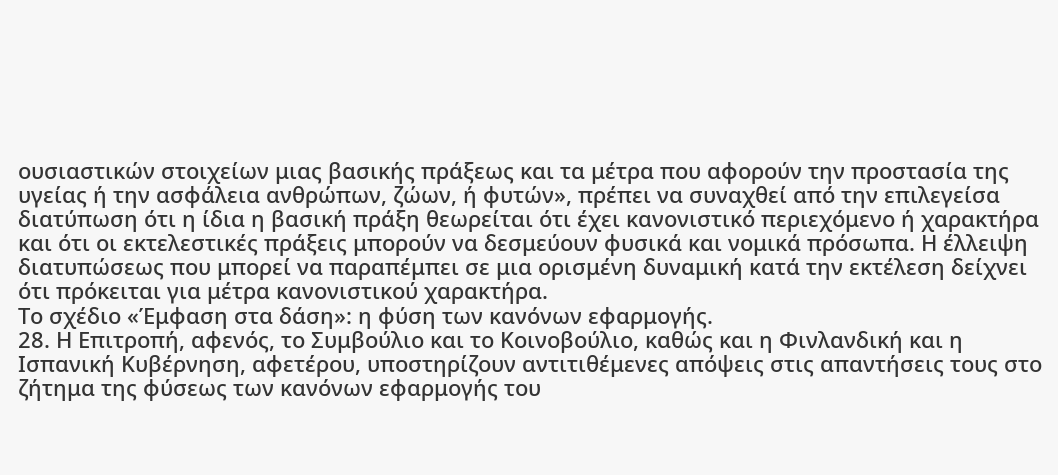ουσιαστικών στοιχείων μιας βασικής πράξεως και τα μέτρα που αφορούν την προστασία της υγείας ή την ασφάλεια ανθρώπων, ζώων, ή φυτών», πρέπει να συναχθεί από την επιλεγείσα διατύπωση ότι η ίδια η βασική πράξη θεωρείται ότι έχει κανονιστικό περιεχόμενο ή χαρακτήρα και ότι οι εκτελεστικές πράξεις μπορούν να δεσμεύουν φυσικά και νομικά πρόσωπα. Η έλλειψη διατυπώσεως που μπορεί να παραπέμπει σε μια ορισμένη δυναμική κατά την εκτέλεση δείχνει ότι πρόκειται για μέτρα κανονιστικού χαρακτήρα.
Το σχέδιο «Έμφαση στα δάση»: η φύση των κανόνων εφαρμογής.
28. Η Επιτροπή, αφενός, το Συμβούλιο και το Κοινοβούλιο, καθώς και η Φινλανδική και η Ισπανική Κυβέρνηση, αφετέρου, υποστηρίζουν αντιτιθέμενες απόψεις στις απαντήσεις τους στο ζήτημα της φύσεως των κανόνων εφαρμογής του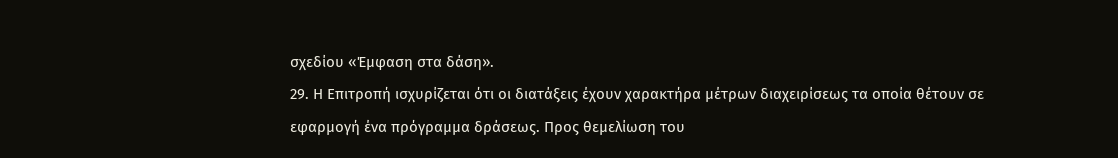σχεδίου «Έμφαση στα δάση».
29. Η Επιτροπή ισχυρίζεται ότι οι διατάξεις έχουν χαρακτήρα μέτρων διαχειρίσεως τα οποία θέτουν σε εφαρμογή ένα πρόγραμμα δράσεως. Προς θεμελίωση του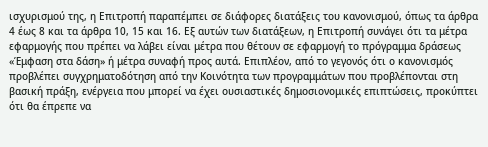ισχυρισμού της, η Επιτροπή παραπέμπει σε διάφορες διατάξεις του κανονισμού, όπως τα άρθρα 4 έως 8 και τα άρθρα 10, 15 και 16. Εξ αυτών των διατάξεων, η Επιτροπή συνάγει ότι τα μέτρα εφαρμογής που πρέπει να λάβει είναι μέτρα που θέτουν σε εφαρμογή το πρόγραμμα δράσεως «Έμφαση στα δάση» ή μέτρα συναφή προς αυτά. Επιπλέον, από το γεγονός ότι ο κανονισμός προβλέπει συγχρηματοδότηση από την Κοινότητα των προγραμμάτων που προβλέπονται στη βασική πράξη, ενέργεια που μπορεί να έχει ουσιαστικές δημοσιονομικές επιπτώσεις, προκύπτει ότι θα έπρεπε να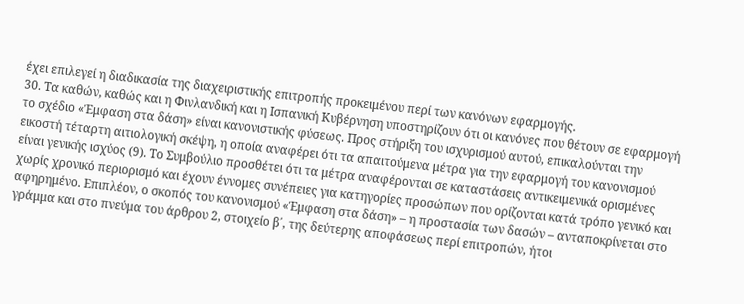έχει επιλεγεί η διαδικασία της διαχειριστικής επιτροπής προκειμένου περί των κανόνων εφαρμογής.
30. Τα καθών, καθώς και η Φινλανδική και η Ισπανική Κυβέρνηση υποστηρίζουν ότι οι κανόνες που θέτουν σε εφαρμογή το σχέδιο «Έμφαση στα δάση» είναι κανονιστικής φύσεως. Προς στήριξη του ισχυρισμού αυτού, επικαλούνται την εικοστή τέταρτη αιτιολογική σκέψη, η οποία αναφέρει ότι τα απαιτούμενα μέτρα για την εφαρμογή του κανονισμού είναι γενικής ισχύος (9). Το Συμβούλιο προσθέτει ότι τα μέτρα αναφέρονται σε καταστάσεις αντικειμενικά ορισμένες χωρίς χρονικό περιορισμό και έχουν έννομες συνέπειες για κατηγορίες προσώπων που ορίζονται κατά τρόπο γενικό και αφηρημένο. Επιπλέον, ο σκοπός του κανονισμού «Έμφαση στα δάση» – η προστασία των δασών – ανταποκρίνεται στο γράμμα και στο πνεύμα του άρθρου 2, στοιχείο β΄, της δεύτερης αποφάσεως περί επιτροπών, ήτοι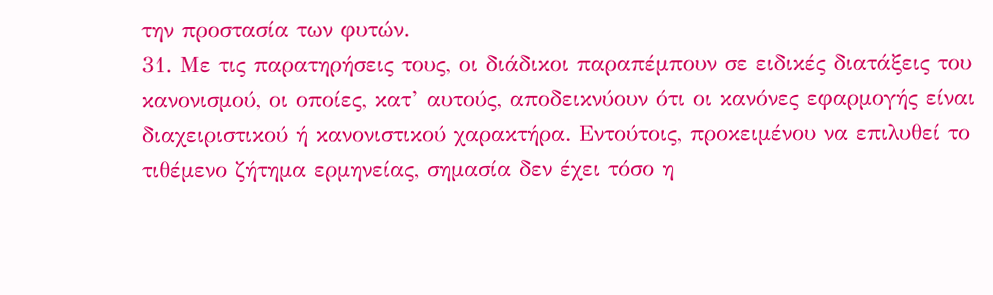την προστασία των φυτών.
31. Με τις παρατηρήσεις τους, οι διάδικοι παραπέμπουν σε ειδικές διατάξεις του κανονισμού, οι οποίες, κατ’ αυτούς, αποδεικνύουν ότι οι κανόνες εφαρμογής είναι διαχειριστικού ή κανονιστικού χαρακτήρα. Εντούτοις, προκειμένου να επιλυθεί το τιθέμενο ζήτημα ερμηνείας, σημασία δεν έχει τόσο η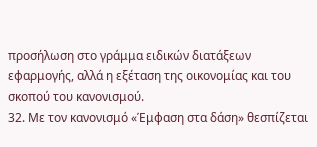προσήλωση στο γράμμα ειδικών διατάξεων εφαρμογής, αλλά η εξέταση της οικονομίας και του σκοπού του κανονισμού.
32. Με τον κανονισμό «Έμφαση στα δάση» θεσπίζεται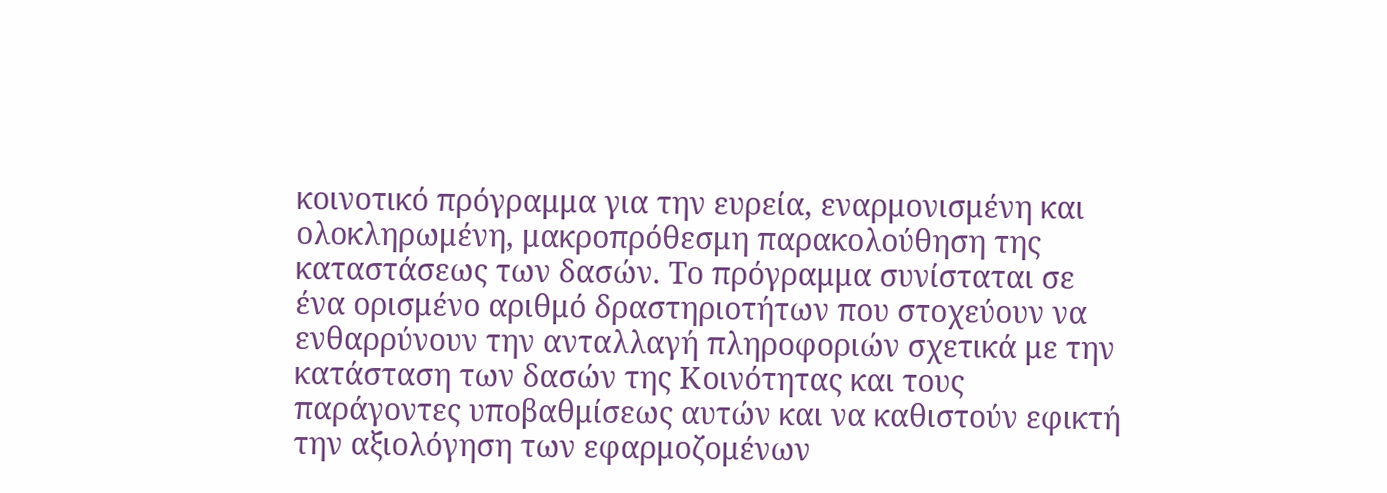κοινοτικό πρόγραμμα για την ευρεία, εναρμονισμένη και ολοκληρωμένη, μακροπρόθεσμη παρακολούθηση της καταστάσεως των δασών. Το πρόγραμμα συνίσταται σε ένα ορισμένο αριθμό δραστηριοτήτων που στοχεύουν να ενθαρρύνουν την ανταλλαγή πληροφοριών σχετικά με την κατάσταση των δασών της Κοινότητας και τους παράγοντες υποβαθμίσεως αυτών και να καθιστούν εφικτή την αξιολόγηση των εφαρμοζομένων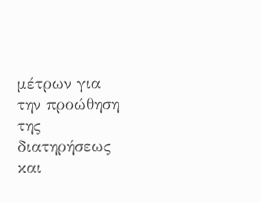μέτρων για την προώθηση της διατηρήσεως και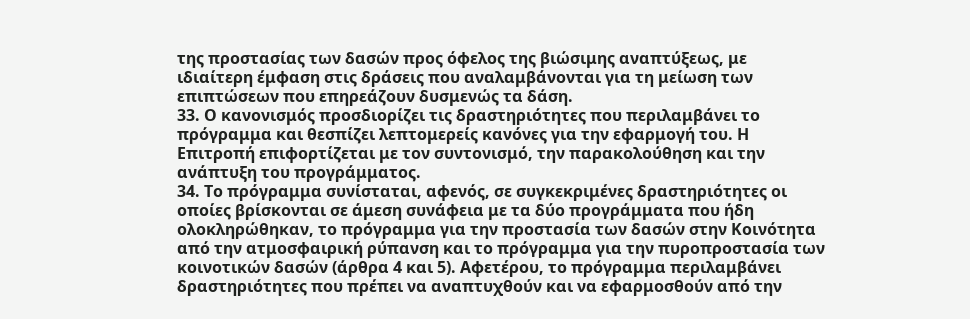της προστασίας των δασών προς όφελος της βιώσιμης αναπτύξεως, με ιδιαίτερη έμφαση στις δράσεις που αναλαμβάνονται για τη μείωση των επιπτώσεων που επηρεάζουν δυσμενώς τα δάση.
33. Ο κανονισμός προσδιορίζει τις δραστηριότητες που περιλαμβάνει το πρόγραμμα και θεσπίζει λεπτομερείς κανόνες για την εφαρμογή του. Η Επιτροπή επιφορτίζεται με τον συντονισμό, την παρακολούθηση και την ανάπτυξη του προγράμματος.
34. Το πρόγραμμα συνίσταται, αφενός, σε συγκεκριμένες δραστηριότητες οι οποίες βρίσκονται σε άμεση συνάφεια με τα δύο προγράμματα που ήδη ολοκληρώθηκαν, το πρόγραμμα για την προστασία των δασών στην Κοινότητα από την ατμοσφαιρική ρύπανση και το πρόγραμμα για την πυροπροστασία των κοινοτικών δασών (άρθρα 4 και 5). Αφετέρου, το πρόγραμμα περιλαμβάνει δραστηριότητες που πρέπει να αναπτυχθούν και να εφαρμοσθούν από την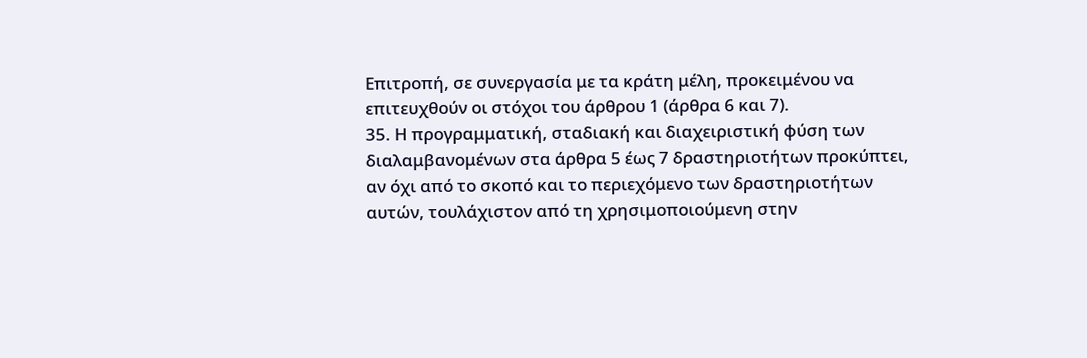Επιτροπή, σε συνεργασία με τα κράτη μέλη, προκειμένου να επιτευχθούν οι στόχοι του άρθρου 1 (άρθρα 6 και 7).
35. Η προγραμματική, σταδιακή και διαχειριστική φύση των διαλαμβανομένων στα άρθρα 5 έως 7 δραστηριοτήτων προκύπτει, αν όχι από το σκοπό και το περιεχόμενο των δραστηριοτήτων αυτών, τουλάχιστον από τη χρησιμοποιούμενη στην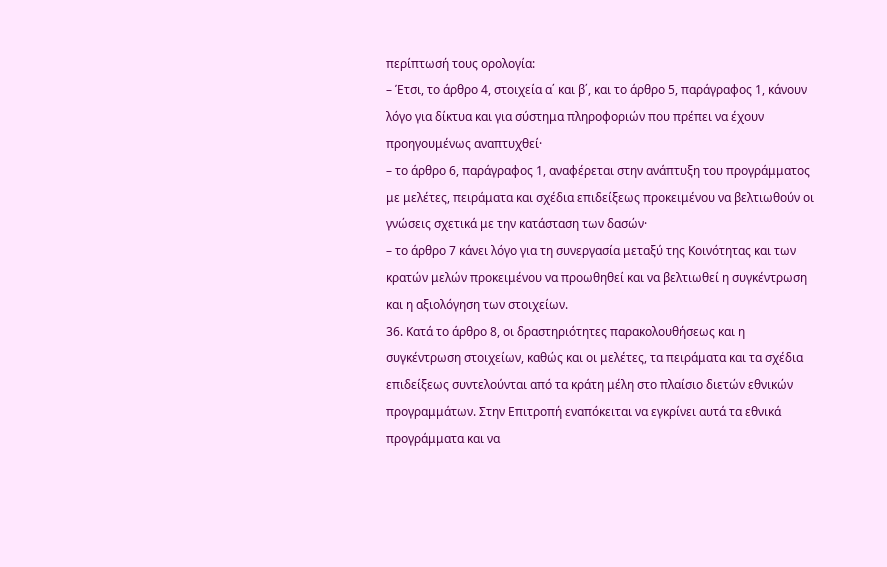περίπτωσή τους ορολογία:
– Έτσι, το άρθρο 4, στοιχεία α΄ και β΄, και το άρθρο 5, παράγραφος 1, κάνουν λόγο για δίκτυα και για σύστημα πληροφοριών που πρέπει να έχουν προηγουμένως αναπτυχθεί·
– το άρθρο 6, παράγραφος 1, αναφέρεται στην ανάπτυξη του προγράμματος με μελέτες, πειράματα και σχέδια επιδείξεως προκειμένου να βελτιωθούν οι γνώσεις σχετικά με την κατάσταση των δασών·
– το άρθρο 7 κάνει λόγο για τη συνεργασία μεταξύ της Κοινότητας και των κρατών μελών προκειμένου να προωθηθεί και να βελτιωθεί η συγκέντρωση και η αξιολόγηση των στοιχείων.
36. Κατά το άρθρο 8, οι δραστηριότητες παρακολουθήσεως και η συγκέντρωση στοιχείων, καθώς και οι μελέτες, τα πειράματα και τα σχέδια επιδείξεως συντελούνται από τα κράτη μέλη στο πλαίσιο διετών εθνικών προγραμμάτων. Στην Επιτροπή εναπόκειται να εγκρίνει αυτά τα εθνικά προγράμματα και να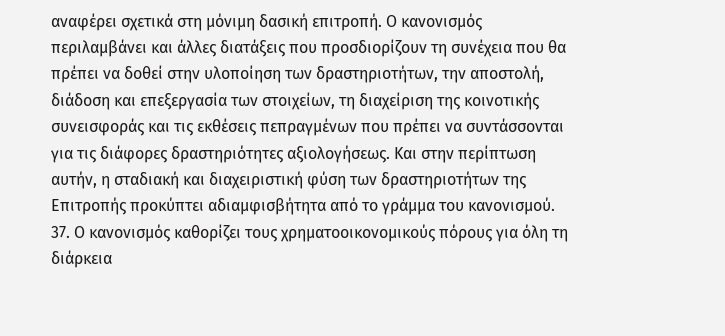αναφέρει σχετικά στη μόνιμη δασική επιτροπή. Ο κανονισμός περιλαμβάνει και άλλες διατάξεις που προσδιορίζουν τη συνέχεια που θα πρέπει να δοθεί στην υλοποίηση των δραστηριοτήτων, την αποστολή, διάδοση και επεξεργασία των στοιχείων, τη διαχείριση της κοινοτικής συνεισφοράς και τις εκθέσεις πεπραγμένων που πρέπει να συντάσσονται για τις διάφορες δραστηριότητες αξιολογήσεως. Και στην περίπτωση αυτήν, η σταδιακή και διαχειριστική φύση των δραστηριοτήτων της Επιτροπής προκύπτει αδιαμφισβήτητα από το γράμμα του κανονισμού.
37. Ο κανονισμός καθορίζει τους χρηματοοικονομικούς πόρους για όλη τη διάρκεια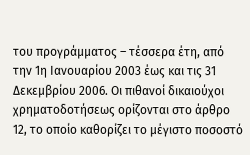του προγράμματος – τέσσερα έτη, από την 1η Ιανουαρίου 2003 έως και τις 31 Δεκεμβρίου 2006. Οι πιθανοί δικαιούχοι χρηματοδοτήσεως ορίζονται στο άρθρο 12, το οποίο καθορίζει το μέγιστο ποσοστό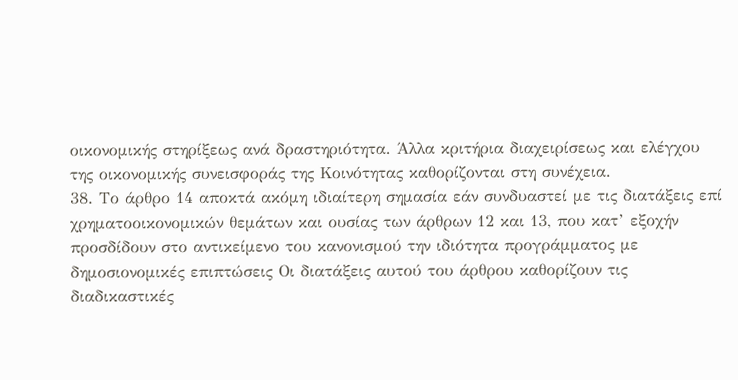οικονομικής στηρίξεως ανά δραστηριότητα. Άλλα κριτήρια διαχειρίσεως και ελέγχου της οικονομικής συνεισφοράς της Κοινότητας καθορίζονται στη συνέχεια.
38. Το άρθρο 14 αποκτά ακόμη ιδιαίτερη σημασία εάν συνδυαστεί με τις διατάξεις επί χρηματοοικονομικών θεμάτων και ουσίας των άρθρων 12 και 13, που κατ’ εξοχήν προσδίδουν στο αντικείμενο του κανονισμού την ιδιότητα προγράμματος με δημοσιονομικές επιπτώσεις Οι διατάξεις αυτού του άρθρου καθορίζουν τις διαδικαστικές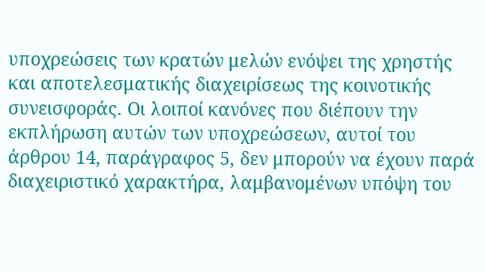υποχρεώσεις των κρατών μελών ενόψει της χρηστής και αποτελεσματικής διαχειρίσεως της κοινοτικής συνεισφοράς. Οι λοιποί κανόνες που διέπουν την εκπλήρωση αυτών των υποχρεώσεων, αυτοί του άρθρου 14, παράγραφος 5, δεν μπορούν να έχουν παρά διαχειριστικό χαρακτήρα, λαμβανομένων υπόψη του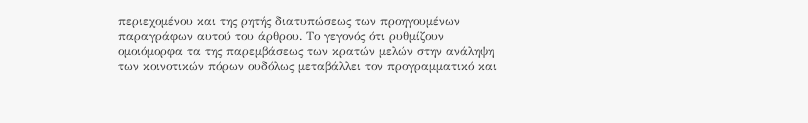περιεχομένου και της ρητής διατυπώσεως των προηγουμένων παραγράφων αυτού του άρθρου. Το γεγονός ότι ρυθμίζουν ομοιόμορφα τα της παρεμβάσεως των κρατών μελών στην ανάληψη των κοινοτικών πόρων ουδόλως μεταβάλλει τον προγραμματικό και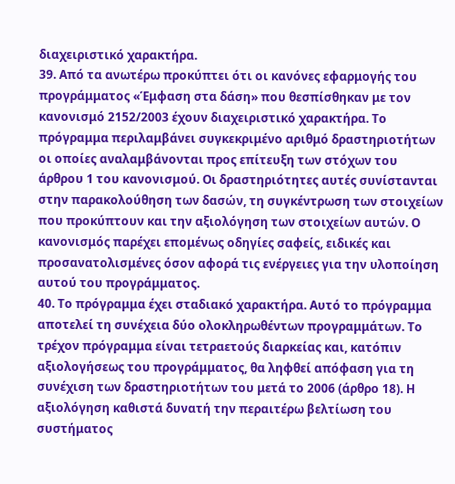διαχειριστικό χαρακτήρα.
39. Από τα ανωτέρω προκύπτει ότι οι κανόνες εφαρμογής του προγράμματος «Έμφαση στα δάση» που θεσπίσθηκαν με τον κανονισμό 2152/2003 έχουν διαχειριστικό χαρακτήρα. Το πρόγραμμα περιλαμβάνει συγκεκριμένο αριθμό δραστηριοτήτων οι οποίες αναλαμβάνονται προς επίτευξη των στόχων του άρθρου 1 του κανονισμού. Οι δραστηριότητες αυτές συνίστανται στην παρακολούθηση των δασών, τη συγκέντρωση των στοιχείων που προκύπτουν και την αξιολόγηση των στοιχείων αυτών. Ο κανονισμός παρέχει επομένως οδηγίες σαφείς, ειδικές και προσανατολισμένες όσον αφορά τις ενέργειες για την υλοποίηση αυτού του προγράμματος.
40. Το πρόγραμμα έχει σταδιακό χαρακτήρα. Αυτό το πρόγραμμα αποτελεί τη συνέχεια δύο ολοκληρωθέντων προγραμμάτων. Το τρέχον πρόγραμμα είναι τετραετούς διαρκείας και, κατόπιν αξιολογήσεως του προγράμματος, θα ληφθεί απόφαση για τη συνέχιση των δραστηριοτήτων του μετά το 2006 (άρθρο 18). Η αξιολόγηση καθιστά δυνατή την περαιτέρω βελτίωση του συστήματος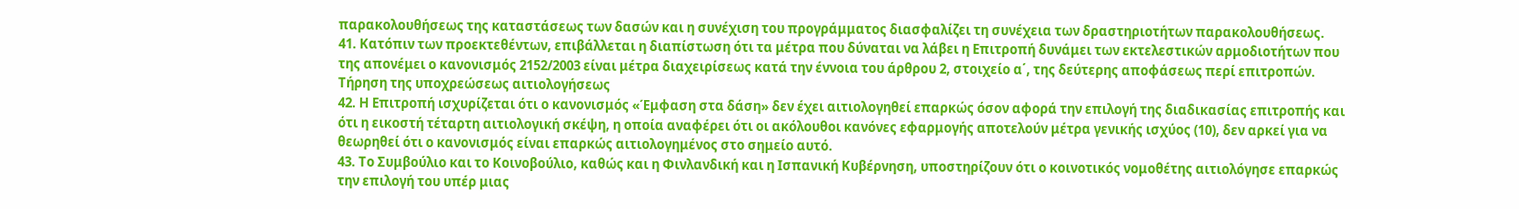παρακολουθήσεως της καταστάσεως των δασών και η συνέχιση του προγράμματος διασφαλίζει τη συνέχεια των δραστηριοτήτων παρακολουθήσεως.
41. Κατόπιν των προεκτεθέντων, επιβάλλεται η διαπίστωση ότι τα μέτρα που δύναται να λάβει η Επιτροπή δυνάμει των εκτελεστικών αρμοδιοτήτων που της απονέμει ο κανονισμός 2152/2003 είναι μέτρα διαχειρίσεως κατά την έννοια του άρθρου 2, στοιχείο α΄, της δεύτερης αποφάσεως περί επιτροπών.
Τήρηση της υποχρεώσεως αιτιολογήσεως
42. Η Επιτροπή ισχυρίζεται ότι ο κανονισμός «Έμφαση στα δάση» δεν έχει αιτιολογηθεί επαρκώς όσον αφορά την επιλογή της διαδικασίας επιτροπής και ότι η εικοστή τέταρτη αιτιολογική σκέψη, η οποία αναφέρει ότι οι ακόλουθοι κανόνες εφαρμογής αποτελούν μέτρα γενικής ισχύος (10), δεν αρκεί για να θεωρηθεί ότι ο κανονισμός είναι επαρκώς αιτιολογημένος στο σημείο αυτό.
43. Το Συμβούλιο και το Κοινοβούλιο, καθώς και η Φινλανδική και η Ισπανική Κυβέρνηση, υποστηρίζουν ότι ο κοινοτικός νομοθέτης αιτιολόγησε επαρκώς την επιλογή του υπέρ μιας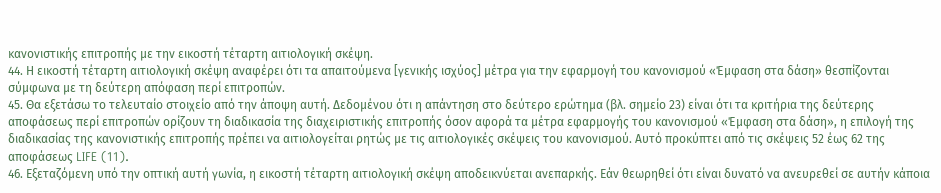κανονιστικής επιτροπής με την εικοστή τέταρτη αιτιολογική σκέψη.
44. Η εικοστή τέταρτη αιτιολογική σκέψη αναφέρει ότι τα απαιτούμενα [γενικής ισχύος] μέτρα για την εφαρμογή του κανονισμού «Έμφαση στα δάση» θεσπίζονται σύμφωνα με τη δεύτερη απόφαση περί επιτροπών.
45. Θα εξετάσω το τελευταίο στοιχείο από την άποψη αυτή. Δεδομένου ότι η απάντηση στο δεύτερο ερώτημα (βλ. σημείο 23) είναι ότι τα κριτήρια της δεύτερης αποφάσεως περί επιτροπών ορίζουν τη διαδικασία της διαχειριστικής επιτροπής όσον αφορά τα μέτρα εφαρμογής του κανονισμού «Έμφαση στα δάση», η επιλογή της διαδικασίας της κανονιστικής επιτροπής πρέπει να αιτιολογείται ρητώς με τις αιτιολογικές σκέψεις του κανονισμού. Αυτό προκύπτει από τις σκέψεις 52 έως 62 της αποφάσεως LIFE (11).
46. Εξεταζόμενη υπό την οπτική αυτή γωνία, η εικοστή τέταρτη αιτιολογική σκέψη αποδεικνύεται ανεπαρκής. Εάν θεωρηθεί ότι είναι δυνατό να ανευρεθεί σε αυτήν κάποια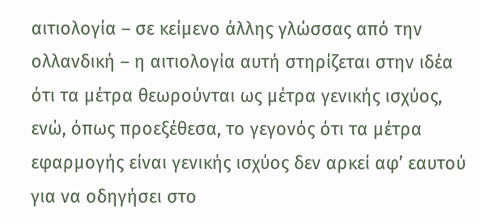αιτιολογία – σε κείμενο άλλης γλώσσας από την ολλανδική – η αιτιολογία αυτή στηρίζεται στην ιδέα ότι τα μέτρα θεωρούνται ως μέτρα γενικής ισχύος, ενώ, όπως προεξέθεσα, το γεγονός ότι τα μέτρα εφαρμογής είναι γενικής ισχύος δεν αρκεί αφ’ εαυτού για να οδηγήσει στο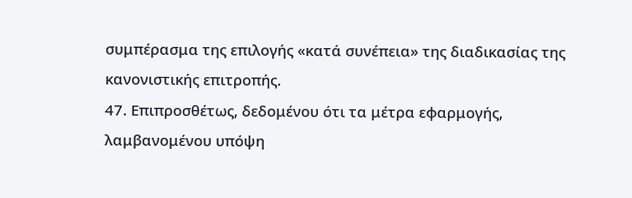συμπέρασμα της επιλογής «κατά συνέπεια» της διαδικασίας της κανονιστικής επιτροπής.
47. Επιπροσθέτως, δεδομένου ότι τα μέτρα εφαρμογής, λαμβανομένου υπόψη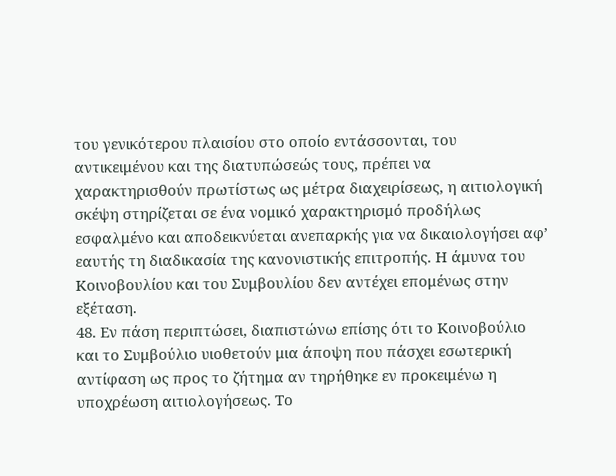του γενικότερου πλαισίου στο οποίο εντάσσονται, του αντικειμένου και της διατυπώσεώς τους, πρέπει να χαρακτηρισθούν πρωτίστως ως μέτρα διαχειρίσεως, η αιτιολογική σκέψη στηρίζεται σε ένα νομικό χαρακτηρισμό προδήλως εσφαλμένο και αποδεικνύεται ανεπαρκής για να δικαιολογήσει αφ’ εαυτής τη διαδικασία της κανονιστικής επιτροπής. Η άμυνα του Κοινοβουλίου και του Συμβουλίου δεν αντέχει επομένως στην εξέταση.
48. Εν πάση περιπτώσει, διαπιστώνω επίσης ότι το Κοινοβούλιο και το Συμβούλιο υιοθετούν μια άποψη που πάσχει εσωτερική αντίφαση ως προς το ζήτημα αν τηρήθηκε εν προκειμένω η υποχρέωση αιτιολογήσεως. Το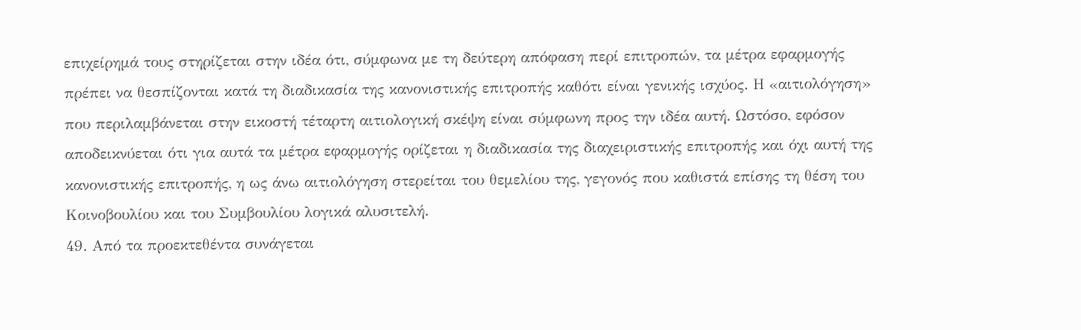επιχείρημά τους στηρίζεται στην ιδέα ότι, σύμφωνα με τη δεύτερη απόφαση περί επιτροπών, τα μέτρα εφαρμογής πρέπει να θεσπίζονται κατά τη διαδικασία της κανονιστικής επιτροπής καθότι είναι γενικής ισχύος. Η «αιτιολόγηση» που περιλαμβάνεται στην εικοστή τέταρτη αιτιολογική σκέψη είναι σύμφωνη προς την ιδέα αυτή. Ωστόσο, εφόσον αποδεικνύεται ότι για αυτά τα μέτρα εφαρμογής ορίζεται η διαδικασία της διαχειριστικής επιτροπής και όχι αυτή της κανονιστικής επιτροπής, η ως άνω αιτιολόγηση στερείται του θεμελίου της, γεγονός που καθιστά επίσης τη θέση του Κοινοβουλίου και του Συμβουλίου λογικά αλυσιτελή.
49. Από τα προεκτεθέντα συνάγεται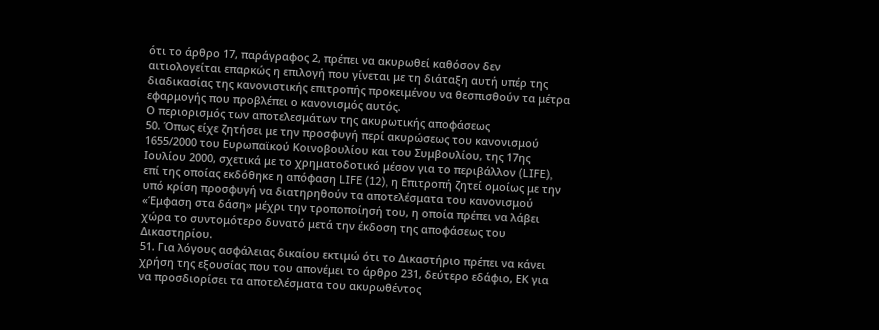ότι το άρθρο 17, παράγραφος 2, πρέπει να ακυρωθεί καθόσον δεν αιτιολογείται επαρκώς η επιλογή που γίνεται με τη διάταξη αυτή υπέρ της διαδικασίας της κανονιστικής επιτροπής προκειμένου να θεσπισθούν τα μέτρα εφαρμογής που προβλέπει ο κανονισμός αυτός.
Ο περιορισμός των αποτελεσμάτων της ακυρωτικής αποφάσεως
50. Όπως είχε ζητήσει με την προσφυγή περί ακυρώσεως του κανονισμού 1655/2000 του Ευρωπαϊκού Κοινοβουλίου και του Συμβουλίου, της 17ης Ιουλίου 2000, σχετικά με το χρηματοδοτικό μέσον για το περιβάλλον (LIFE), επί της οποίας εκδόθηκε η απόφαση LIFE (12), η Επιτροπή ζητεί ομοίως με την υπό κρίση προσφυγή να διατηρηθούν τα αποτελέσματα του κανονισμού «Έμφαση στα δάση» μέχρι την τροποποίησή του, η οποία πρέπει να λάβει χώρα το συντομότερο δυνατό μετά την έκδοση της αποφάσεως του Δικαστηρίου.
51. Για λόγους ασφάλειας δικαίου εκτιμώ ότι το Δικαστήριο πρέπει να κάνει χρήση της εξουσίας που του απονέμει το άρθρο 231, δεύτερο εδάφιο, ΕΚ για να προσδιορίσει τα αποτελέσματα του ακυρωθέντος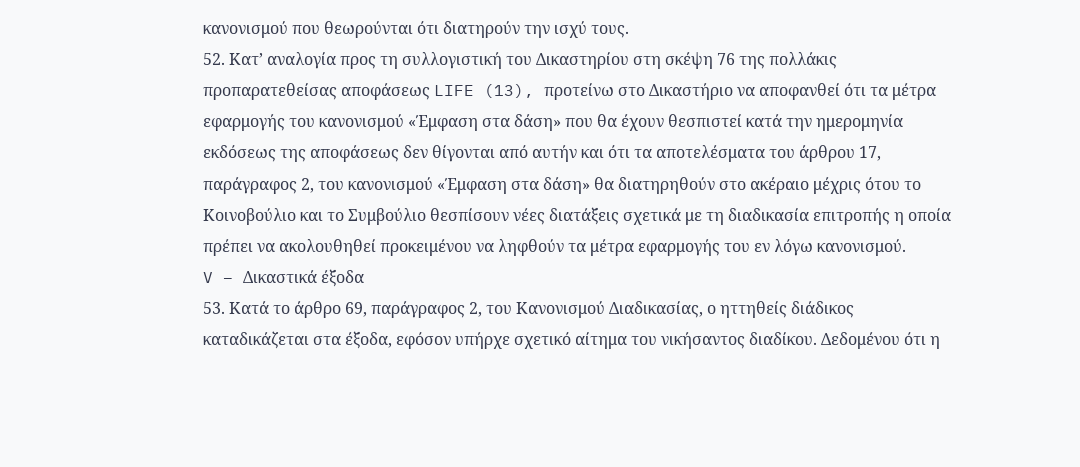κανονισμού που θεωρούνται ότι διατηρούν την ισχύ τους.
52. Κατ’ αναλογία προς τη συλλογιστική του Δικαστηρίου στη σκέψη 76 της πολλάκις προπαρατεθείσας αποφάσεως LIFE (13), προτείνω στο Δικαστήριο να αποφανθεί ότι τα μέτρα εφαρμογής του κανονισμού «Έμφαση στα δάση» που θα έχουν θεσπιστεί κατά την ημερομηνία εκδόσεως της αποφάσεως δεν θίγονται από αυτήν και ότι τα αποτελέσματα του άρθρου 17, παράγραφος 2, του κανονισμού «Έμφαση στα δάση» θα διατηρηθούν στο ακέραιο μέχρις ότου το Κοινοβούλιο και το Συμβούλιο θεσπίσουν νέες διατάξεις σχετικά με τη διαδικασία επιτροπής η οποία πρέπει να ακολουθηθεί προκειμένου να ληφθούν τα μέτρα εφαρμογής του εν λόγω κανονισμού.
V – Δικαστικά έξοδα
53. Κατά το άρθρο 69, παράγραφος 2, του Κανονισμού Διαδικασίας, ο ηττηθείς διάδικος καταδικάζεται στα έξοδα, εφόσον υπήρχε σχετικό αίτημα του νικήσαντος διαδίκου. Δεδομένου ότι η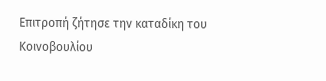Επιτροπή ζήτησε την καταδίκη του Κοινοβουλίου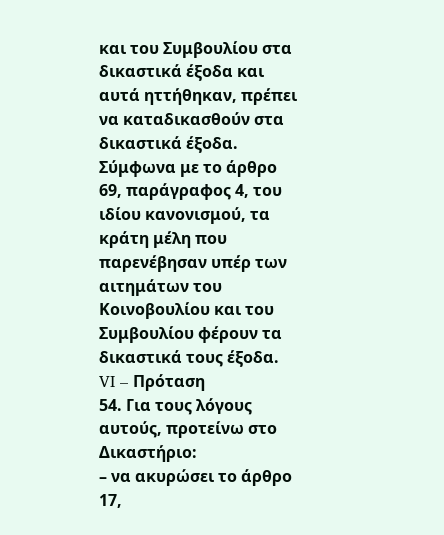και του Συμβουλίου στα δικαστικά έξοδα και αυτά ηττήθηκαν, πρέπει να καταδικασθούν στα δικαστικά έξοδα. Σύμφωνα με το άρθρο 69, παράγραφος 4, του ιδίου κανονισμού, τα κράτη μέλη που παρενέβησαν υπέρ των αιτημάτων του Κοινοβουλίου και του Συμβουλίου φέρουν τα δικαστικά τους έξοδα.
VI – Πρόταση
54. Για τους λόγους αυτούς, προτείνω στο Δικαστήριο:
– να ακυρώσει το άρθρο 17,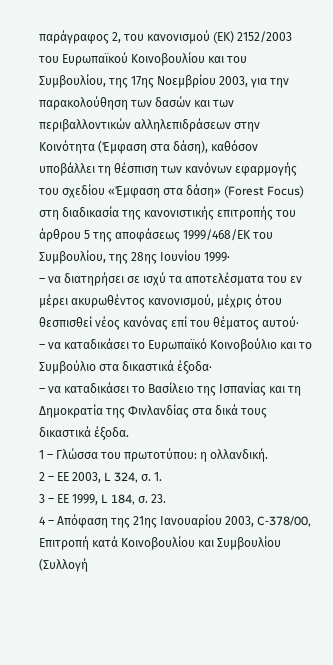παράγραφος 2, του κανονισμού (EΚ) 2152/2003 του Ευρωπαϊκού Κοινοβουλίου και του Συμβουλίου, της 17ης Νοεμβρίου 2003, για την παρακολούθηση των δασών και των περιβαλλοντικών αλληλεπιδράσεων στην Κοινότητα (Έμφαση στα δάση), καθόσον υποβάλλει τη θέσπιση των κανόνων εφαρμογής του σχεδίου «Έμφαση στα δάση» (Forest Focus) στη διαδικασία της κανονιστικής επιτροπής του άρθρου 5 της αποφάσεως 1999/468/ΕΚ του Συμβουλίου, της 28ης Ιουνίου 1999·
– να διατηρήσει σε ισχύ τα αποτελέσματα του εν μέρει ακυρωθέντος κανονισμού, μέχρις ότου θεσπισθεί νέος κανόνας επί του θέματος αυτού·
– να καταδικάσει το Ευρωπαϊκό Κοινοβούλιο και το Συμβούλιο στα δικαστικά έξοδα·
– να καταδικάσει το Βασίλειο της Ισπανίας και τη Δημοκρατία της Φινλανδίας στα δικά τους δικαστικά έξοδα.
1 – Γλώσσα του πρωτοτύπου: η ολλανδική.
2 – ΕΕ 2003, L 324, σ. 1.
3 – ΕΕ 1999, L 184, σ. 23.
4 – Απόφαση της 21ης Ιανουαρίου 2003, C‑378/00, Επιτροπή κατά Κοινοβουλίου και Συμβουλίου (Συλλογή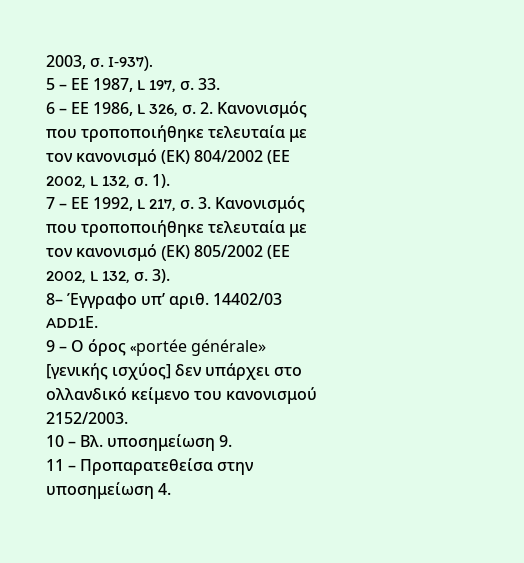2003, σ. I‑937).
5 – ΕΕ 1987, L 197, σ. 33.
6 – ΕΕ 1986, L 326, σ. 2. Κανονισμός που τροποποιήθηκε τελευταία με τον κανονισμό (ΕΚ) 804/2002 (ΕΕ 2002, L 132, σ. 1).
7 – ΕΕ 1992, L 217, σ. 3. Κανονισμός που τροποποιήθηκε τελευταία με τον κανονισμό (EΚ) 805/2002 (ΕΕ 2002, L 132, σ. 3).
8– Έγγραφο υπ’ αριθ. 14402/03 ADD1Ε.
9 – Ο όρος «portée générale» [γενικής ισχύος] δεν υπάρχει στο ολλανδικό κείμενο του κανονισμού 2152/2003.
10 – Βλ. υποσημείωση 9.
11 – Προπαρατεθείσα στην υποσημείωση 4.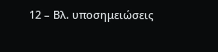12 – Βλ. υποσημειώσεις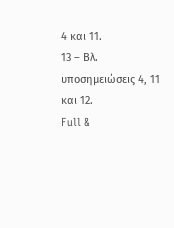4 και 11.
13 – Βλ. υποσημειώσεις 4, 11 και 12.
Full &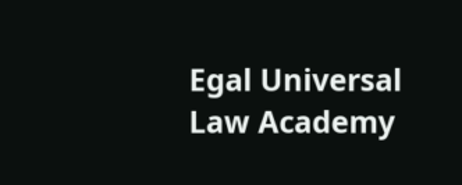Egal Universal Law Academy